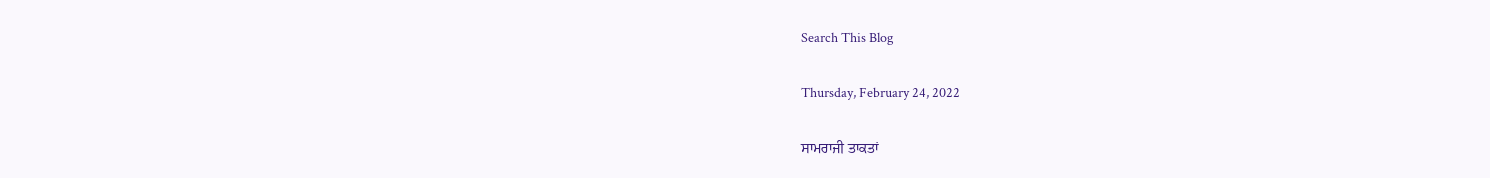Search This Blog

Thursday, February 24, 2022

ਸਾਮਰਾਜੀ ਤਾਕਤਾਂ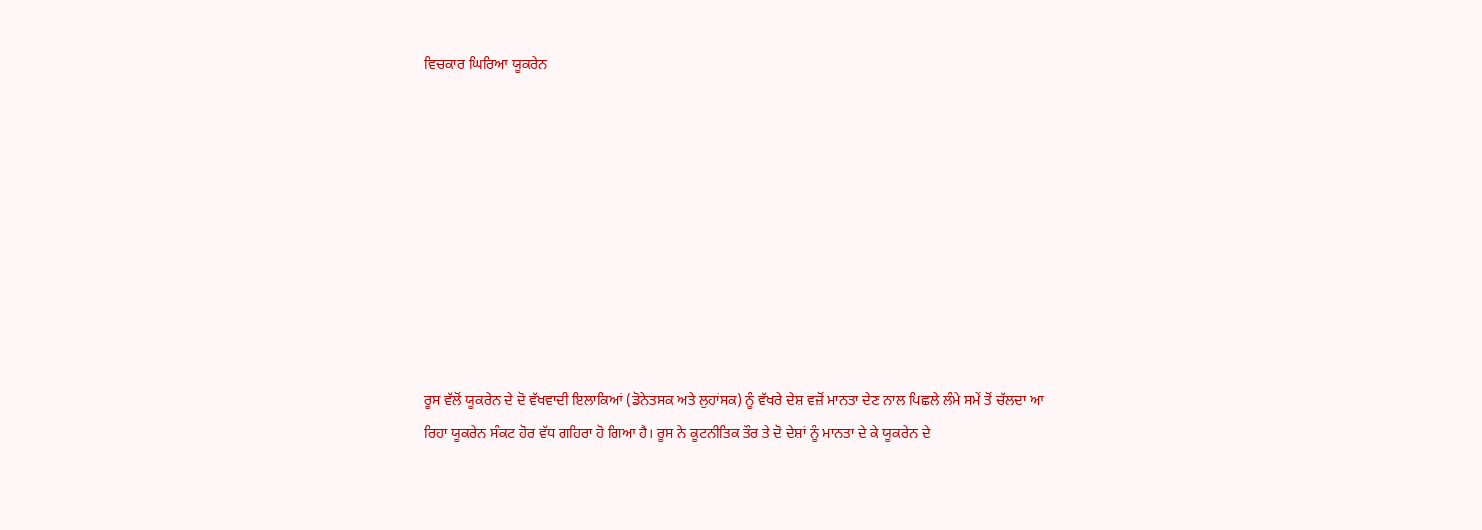ਵਿਚਕਾਰ ਘਿਰਿਆ ਯੂਕਰੇਨ









ਰੂਸ ਵੱਲੋਂ ਯੂਕਰੇਨ ਦੇ ਦੋ ਵੱਖਵਾਦੀ ਇਲਾਕਿਆਂ (ਡੋਨੇਤਸਕ ਅਤੇ ਲੁਹਾਂਸਕ) ਨੂੰ ਵੱਖਰੇ ਦੇਸ਼ ਵਜ਼ੋਂ ਮਾਨਤਾ ਦੇਣ ਨਾਲ ਪਿਛਲੇ ਲੰਮੇ ਸਮੇਂ ਤੋਂ ਚੱਲਦਾ ਆ ਰਿਹਾ ਯੂਕਰੇਨ ਸੰਕਟ ਹੋਰ ਵੱਧ ਗਹਿਰਾ ਹੋ ਗਿਆ ਹੈ। ਰੂਸ ਨੇ ਕੂਟਨੀਤਿਕ ਤੌਰ ਤੇ ਦੋ ਦੇਸ਼ਾਂ ਨੂੰ ਮਾਨਤਾ ਦੇ ਕੇ ਯੂਕਰੇਨ ਦੇ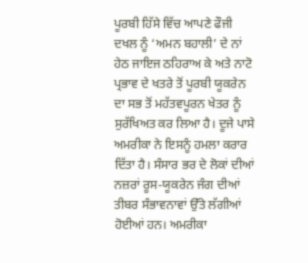ਪੂਰਬੀ ਹਿੱਸੇ ਵਿੱਚ ਆਪਣੇ ਫੌਜੀ ਦਖਲ ਨੂੰ ‘ਅਮਨ ਬਹਾਲੀ’ ਦੇ ਨਾਂ ਹੇਠ ਜਾਇਜ ਠਹਿਰਾਅ ਕੇ ਅਤੇ ਨਾਟੋ ਪ੍ਰਭਾਵ ਦੇ ਖਤਰੇ ਤੋਂ ਪੂਰਬੀ ਯੂਕਰੇਨ ਦਾ ਸਭ ਤੋਂ ਮਹੱਤਵਪੂਰਨ ਖੇਤਰ ਨੂੰ ਸੁਰੱਖਿਅਤ ਕਰ ਲਿਆ ਹੈ। ਦੂਜੇ ਪਾਸੇ ਅਮਰੀਕਾ ਨੇ ਇਸਨੂੰ ਹਮਲਾ ਕਰਾਰ ਦਿੱਤਾ ਹੈ। ਸੰਸਾਰ ਭਰ ਦੇ ਲੋਕਾਂ ਦੀਆਂ ਨਜ਼ਰਾਂ ਰੂਸ-ਯੂਕਰੇਨ ਜੰਗ ਦੀਆਂ ਤੀਬਰ ਸੰਭਾਵਨਾਵਾਂ ਉੱਤੇ ਲੱਗੀਆਂ ਹੋਈਆਂ ਹਨ। ਅਮਰੀਕਾ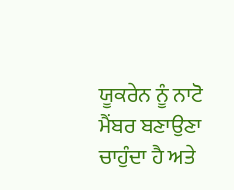ਯੂਕਰੇਨ ਨੂੰ ਨਾਟੋ ਮੈਂਬਰ ਬਣਾਉਣਾ ਚਾਹੁੰਦਾ ਹੈ ਅਤੇ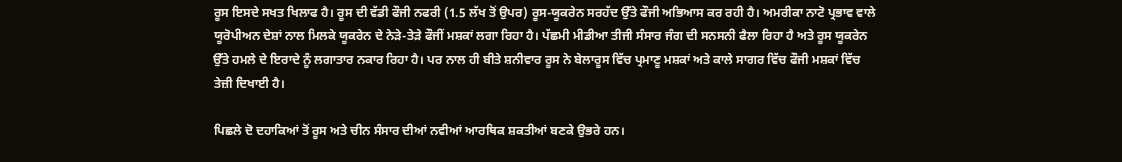ਰੂਸ ਇਸਦੇ ਸਖਤ ਖਿਲਾਫ ਹੈ। ਰੂਸ ਦੀ ਵੱਡੀ ਫੌਜੀ ਨਫਰੀ (1.5 ਲੱਖ ਤੋਂ ਉਪਰ) ਰੂਸ-ਯੂਕਰੇਨ ਸਰਹੱਦ ਉੱਤੇ ਫੌਜੀ ਅਭਿਆਸ ਕਰ ਰਹੀ ਹੈ। ਅਮਰੀਕਾ ਨਾਟੋ ਪ੍ਰਭਾਵ ਵਾਲੇ ਯੂਰੋਪੀਅਨ ਦੇਸ਼ਾਂ ਨਾਲ ਮਿਲਕੇ ਯੂਕਰੇਨ ਦੇ ਨੇੜੇ-ਤੇੜੇ ਫੌਜੀਂ ਮਸ਼ਕਾਂ ਲਗਾ ਰਿਹਾ ਹੈ। ਪੱਛਮੀ ਮੀਡੀਆ ਤੀਜੀ ਸੰਸਾਰ ਜੰਗ ਦੀ ਸਨਸਨੀ ਫੈਲਾ ਰਿਹਾ ਹੈ ਅਤੇ ਰੂਸ ਯੂਕਰੇਨ ਉੱਤੇ ਹਮਲੇ ਦੇ ਇਰਾਦੇ ਨੂੰ ਲਗਾਤਾਰ ਨਕਾਰ ਰਿਹਾ ਹੈ। ਪਰ ਨਾਲ ਹੀ ਬੀਤੇ ਸ਼ਨੀਵਾਰ ਰੂਸ ਨੇ ਬੇਲਾਰੂਸ ਵਿੱਚ ਪ੍ਰਮਾਣੂ ਮਸ਼ਕਾਂ ਅਤੇ ਕਾਲੇ ਸਾਗਰ ਵਿੱਚ ਫੌਜੀ ਮਸ਼ਕਾਂ ਵਿੱਚ ਤੇਜ਼ੀ ਦਿਖਾਈ ਹੈ।

ਪਿਛਲੇ ਦੋ ਦਹਾਕਿਆਂ ਤੋਂ ਰੂਸ ਅਤੇ ਚੀਨ ਸੰਸਾਰ ਦੀਆਂ ਨਵੀਆਂ ਆਰਥਿਕ ਸ਼ਕਤੀਆਂ ਬਣਕੇ ਉਭਰੇ ਹਨ।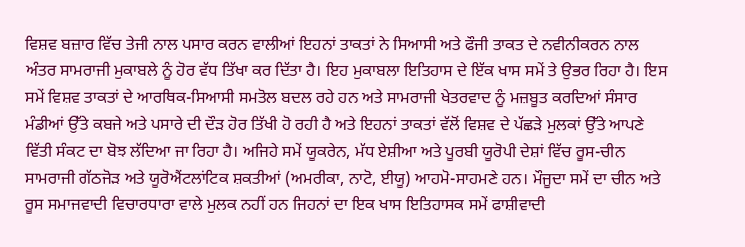ਵਿਸ਼ਵ ਬਜ਼ਾਰ ਵਿੱਚ ਤੇਜੀ ਨਾਲ ਪਸਾਰ ਕਰਨ ਵਾਲੀਆਂ ਇਹਨਾਂ ਤਾਕਤਾਂ ਨੇ ਸਿਆਸੀ ਅਤੇ ਫੌਜੀ ਤਾਕਤ ਦੇ ਨਵੀਨੀਕਰਨ ਨਾਲ ਅੰਤਰ ਸਾਮਰਾਜੀ ਮੁਕਾਬਲੇ ਨੂੰ ਹੋਰ ਵੱਧ ਤਿੱਖਾ ਕਰ ਦਿੱਤਾ ਹੈ। ਇਹ ਮੁਕਾਬਲਾ ਇਤਿਹਾਸ ਦੇ ਇੱਕ ਖਾਸ ਸਮੇਂ ਤੇ ਉਭਰ ਰਿਹਾ ਹੈ। ਇਸ ਸਮੇਂ ਵਿਸ਼ਵ ਤਾਕਤਾਂ ਦੇ ਆਰਥਿਕ-ਸਿਆਸੀ ਸਮਤੋਲ ਬਦਲ ਰਹੇ ਹਨ ਅਤੇ ਸਾਮਰਾਜੀ ਖੇਤਰਵਾਦ ਨੂੰ ਮਜ਼ਬੂਤ ਕਰਦਿਆਂ ਸੰਸਾਰ ਮੰਡੀਆਂ ਉੱਤੇ ਕਬਜੇ ਅਤੇ ਪਸਾਰੇ ਦੀ ਦੌੜ ਹੋਰ ਤਿੱਖੀ ਹੋ ਰਹੀ ਹੈ ਅਤੇ ਇਹਨਾਂ ਤਾਕਤਾਂ ਵੱਲੋਂ ਵਿਸ਼ਵ ਦੇ ਪੱਛੜੇ ਮੁਲਕਾਂ ਉੱਤੇ ਆਪਣੇ ਵਿੱਤੀ ਸੰਕਟ ਦਾ ਬੋਝ ਲੱਦਿਆ ਜਾ ਰਿਹਾ ਹੈ। ਅਜਿਹੇ ਸਮੇਂ ਯੂਕਰੇਨ, ਮੱਧ ਏਸ਼ੀਆ ਅਤੇ ਪੂਰਬੀ ਯੂਰੋਪੀ ਦੇਸ਼ਾਂ ਵਿੱਚ ਰੂਸ-ਚੀਨ ਸਾਮਰਾਜੀ ਗੱਠਜੋੜ ਅਤੇ ਯੂਰੋਐਂਟਲਾਂਟਿਕ ਸ਼ਕਤੀਆਂ (ਅਮਰੀਕਾ, ਨਾਟੋ, ਈਯੂ) ਆਹਮੋ-ਸਾਹਮਣੇ ਹਨ। ਮੌਜੂਦਾ ਸਮੇਂ ਦਾ ਚੀਨ ਅਤੇ ਰੂਸ ਸਮਾਜਵਾਦੀ ਵਿਚਾਰਧਾਰਾ ਵਾਲੇ ਮੁਲਕ ਨਹੀਂ ਹਨ ਜਿਹਨਾਂ ਦਾ ਇਕ ਖਾਸ ਇਤਿਹਾਸਕ ਸਮੇਂ ਫਾਸ਼ੀਵਾਦੀ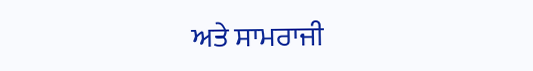ਅਤੇ ਸਾਮਰਾਜੀ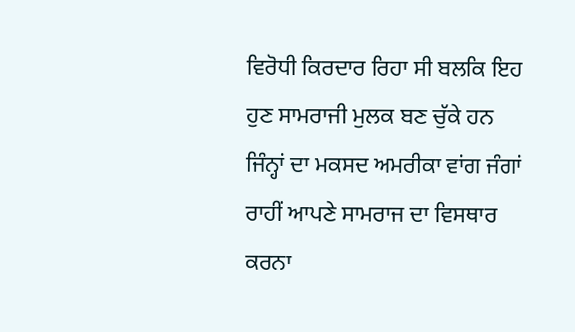ਵਿਰੋਧੀ ਕਿਰਦਾਰ ਰਿਹਾ ਸੀ ਬਲਕਿ ਇਹ ਹੁਣ ਸਾਮਰਾਜੀ ਮੁਲਕ ਬਣ ਚੁੱਕੇ ਹਨ ਜਿੰਨ੍ਹਾਂ ਦਾ ਮਕਸਦ ਅਮਰੀਕਾ ਵਾਂਗ ਜੰਗਾਂ ਰਾਹੀਂ ਆਪਣੇ ਸਾਮਰਾਜ ਦਾ ਵਿਸਥਾਰ ਕਰਨਾ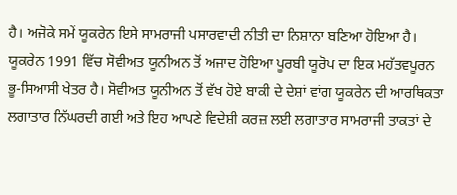ਹੈ। ਅਜੋਕੇ ਸਮੇਂ ਯੂਕਰੇਨ ਇਸੇ ਸਾਮਰਾਜੀ ਪਸਾਰਵਾਦੀ ਨੀਤੀ ਦਾ ਨਿਸ਼ਾਨਾ ਬਣਿਆ ਹੋਇਆ ਹੈ।
ਯੂਕਰੇਨ 1991 ਵਿੱਚ ਸੋਵੀਅਤ ਯੂਨੀਅਨ ਤੋਂ ਅਜਾਦ ਹੋਇਆ ਪੂਰਬੀ ਯੂਰੋਪ ਦਾ ਇਕ ਮਹੱਤਵਪੂਰਨ ਭੂ-ਸਿਆਸੀ ਖੇਤਰ ਹੈ। ਸੋਵੀਅਤ ਯੂਨੀਅਨ ਤੋਂ ਵੱਖ ਹੋਏ ਬਾਕੀ ਦੇ ਦੇਸ਼ਾਂ ਵਾਂਗ ਯੂਕਰੇਨ ਦੀ ਆਰਥਿਕਤਾ ਲਗਾਤਾਰ ਨਿੱਘਰਦੀ ਗਈ ਅਤੇ ਇਹ ਆਪਣੇ ਵਿਦੇਸ਼ੀ ਕਰਜ਼ ਲਈ ਲਗਾਤਾਰ ਸਾਮਰਾਜੀ ਤਾਕਤਾਂ ਦੇ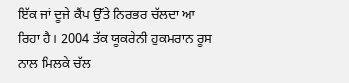ਇੱਕ ਜਾਂ ਦੂਜੇ ਕੈਂਪ ਉੱਤੇ ਨਿਰਭਰ ਚੱਲਦਾ ਆ ਰਿਹਾ ਹੈ। 2004 ਤੱਕ ਯੂਕਰੇਨੀ ਹੁਕਮਰਾਨ ਰੂਸ ਨਾਲ ਮਿਲਕੇ ਚੱਲ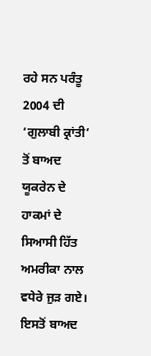ਰਹੇ ਸਨ ਪਰੰਤੂ 2004 ਦੀ ‘ਗੁਲਾਬੀ ਕ੍ਰਾਂਤੀ’ ਤੋਂ ਬਾਅਦ ਯੂਕਰੇਨ ਦੇ ਹਾਕਮਾਂ ਦੇ ਸਿਆਸੀ ਹਿੱਤ ਅਮਰੀਕਾ ਨਾਲ ਵਧੇਰੇ ਜੁੜ ਗਏ। ਇਸਤੋਂ ਬਾਅਦ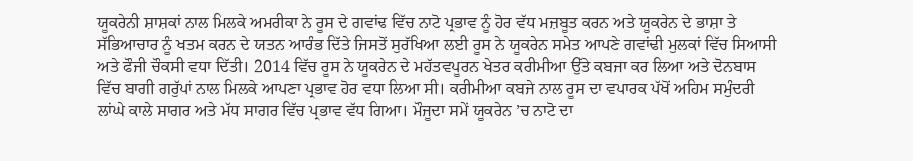ਯੂਕਰੇਨੀ ਸ਼ਾਸ਼ਕਾਂ ਨਾਲ ਮਿਲਕੇ ਅਮਰੀਕਾ ਨੇ ਰੂਸ ਦੇ ਗਵਾਂਢ ਵਿੱਚ ਨਾਟੋ ਪ੍ਰਭਾਵ ਨੂੰ ਹੋਰ ਵੱਧ ਮਜ਼ਬੂਤ ਕਰਨ ਅਤੇ ਯੂਕਰੇਨ ਦੇ ਭਾਸ਼ਾ ਤੇ ਸੱਭਿਆਚਾਰ ਨੂੰ ਖਤਮ ਕਰਨ ਦੇ ਯਤਨ ਆਰੰਭ ਦਿੱਤੇ ਜਿਸਤੋਂ ਸੁਰੱਖਿਆ ਲਈ ਰੂਸ ਨੇ ਯੂਕਰੇਨ ਸਮੇਤ ਆਪਣੇ ਗਵਾਂਢੀ ਮੁਲਕਾਂ ਵਿੱਚ ਸਿਆਸੀ ਅਤੇ ਫੌਜੀ ਚੌਕਸੀ ਵਧਾ ਦਿੱਤੀ। 2014 ਵਿੱਚ ਰੂਸ ਨੇ ਯੂਕਰੇਨ ਦੇ ਮਹੱਤਵਪੂਰਨ ਖੇਤਰ ਕਰੀਮੀਆ ਉੱਤੇ ਕਬਜਾ ਕਰ ਲਿਆ ਅਤੇ ਦੋਨਬਾਸ ਵਿੱਚ ਬਾਗੀ ਗਰੁੱਪਾਂ ਨਾਲ ਮਿਲਕੇ ਆਪਣਾ ਪ੍ਰਭਾਵ ਹੋਰ ਵਧਾ ਲਿਆ ਸੀ। ਕਰੀਮੀਆ ਕਬਜੇ ਨਾਲ ਰੂਸ ਦਾ ਵਪਾਰਕ ਪੱਖੋਂ ਅਹਿਮ ਸਮੁੰਦਰੀ ਲਾਂਘੇ ਕਾਲੇ ਸਾਗਰ ਅਤੇ ਮੱਧ ਸਾਗਰ ਵਿੱਚ ਪ੍ਰਭਾਵ ਵੱਧ ਗਿਆ। ਮੌਜੂਦਾ ਸਮੇਂ ਯੂਕਰੇਨ ’ਚ ਨਾਟੋ ਦਾ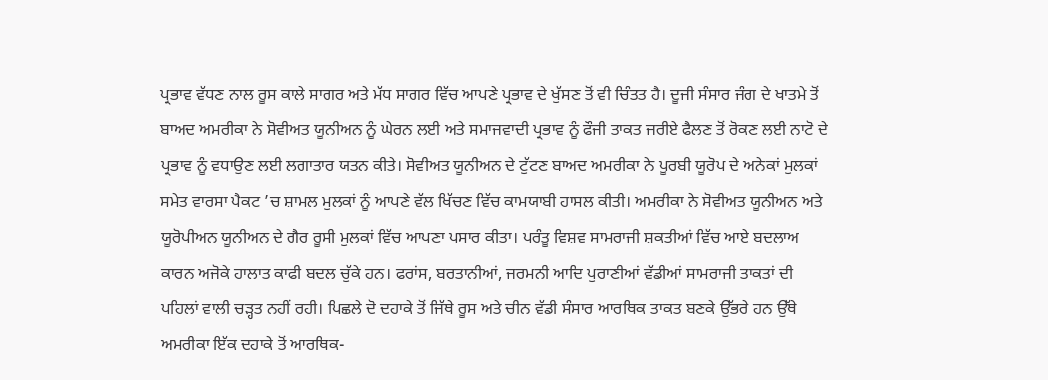ਪ੍ਰਭਾਵ ਵੱਧਣ ਨਾਲ ਰੂਸ ਕਾਲੇ ਸਾਗਰ ਅਤੇ ਮੱਧ ਸਾਗਰ ਵਿੱਚ ਆਪਣੇ ਪ੍ਰਭਾਵ ਦੇ ਖੁੱਸਣ ਤੋਂ ਵੀ ਚਿੰਤਤ ਹੈ। ਦੂਜੀ ਸੰਸਾਰ ਜੰਗ ਦੇ ਖਾਤਮੇ ਤੋਂ ਬਾਅਦ ਅਮਰੀਕਾ ਨੇ ਸੋਵੀਅਤ ਯੂਨੀਅਨ ਨੂੰ ਘੇਰਨ ਲਈ ਅਤੇ ਸਮਾਜਵਾਦੀ ਪ੍ਰਭਾਵ ਨੂੰ ਫੌਜੀ ਤਾਕਤ ਜਰੀਏ ਫੈਲਣ ਤੋਂ ਰੋਕਣ ਲਈ ਨਾਟੋ ਦੇ ਪ੍ਰਭਾਵ ਨੂੰ ਵਧਾਉਣ ਲਈ ਲਗਾਤਾਰ ਯਤਨ ਕੀਤੇ। ਸੋਵੀਅਤ ਯੂਨੀਅਨ ਦੇ ਟੁੱਟਣ ਬਾਅਦ ਅਮਰੀਕਾ ਨੇ ਪੂਰਬੀ ਯੂਰੋਪ ਦੇ ਅਨੇਕਾਂ ਮੁਲਕਾਂ ਸਮੇਤ ਵਾਰਸਾ ਪੈਕਟ ’ਚ ਸ਼ਾਮਲ ਮੁਲਕਾਂ ਨੂੰ ਆਪਣੇ ਵੱਲ ਖਿੱਚਣ ਵਿੱਚ ਕਾਮਯਾਬੀ ਹਾਸਲ ਕੀਤੀ। ਅਮਰੀਕਾ ਨੇ ਸੋਵੀਅਤ ਯੂਨੀਅਨ ਅਤੇ ਯੂਰੋਪੀਅਨ ਯੂਨੀਅਨ ਦੇ ਗੈਰ ਰੂਸੀ ਮੁਲਕਾਂ ਵਿੱਚ ਆਪਣਾ ਪਸਾਰ ਕੀਤਾ। ਪਰੰਤੂ ਵਿਸ਼ਵ ਸਾਮਰਾਜੀ ਸ਼ਕਤੀਆਂ ਵਿੱਚ ਆਏ ਬਦਲਾਅ ਕਾਰਨ ਅਜੋਕੇ ਹਾਲਾਤ ਕਾਫੀ ਬਦਲ ਚੁੱਕੇ ਹਨ। ਫਰਾਂਸ, ਬਰਤਾਨੀਆਂ, ਜਰਮਨੀ ਆਦਿ ਪੁਰਾਣੀਆਂ ਵੱਡੀਆਂ ਸਾਮਰਾਜੀ ਤਾਕਤਾਂ ਦੀ ਪਹਿਲਾਂ ਵਾਲੀ ਚੜ੍ਹਤ ਨਹੀਂ ਰਹੀ। ਪਿਛਲੇ ਦੋ ਦਹਾਕੇ ਤੋਂ ਜਿੱਥੇ ਰੂਸ ਅਤੇ ਚੀਨ ਵੱਡੀ ਸੰਸਾਰ ਆਰਥਿਕ ਤਾਕਤ ਬਣਕੇ ਉੱਭਰੇ ਹਨ ਉੱਥੇ ਅਮਰੀਕਾ ਇੱਕ ਦਹਾਕੇ ਤੋਂ ਆਰਥਿਕ-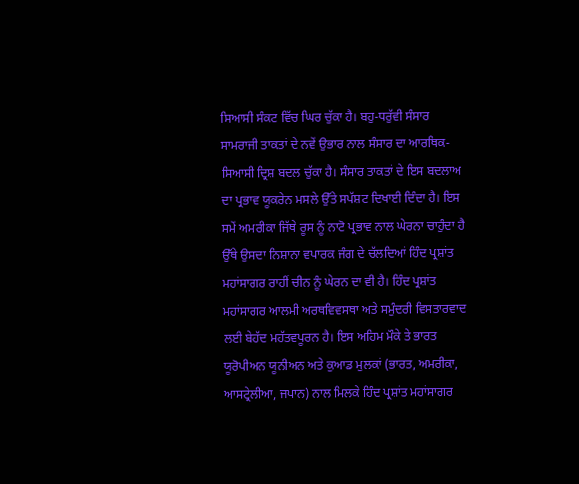ਸਿਆਸੀ ਸੰਕਟ ਵਿੱਚ ਘਿਰ ਚੁੱਕਾ ਹੈ। ਬਹੁ-ਧਰੁੱਵੀ ਸੰਸਾਰ ਸਾਮਰਾਜੀ ਤਾਕਤਾਂ ਦੇ ਨਵੇਂ ਉਭਾਰ ਨਾਲ ਸੰਸਾਰ ਦਾ ਆਰਥਿਕ-ਸਿਆਸੀ ਦ੍ਰਿਸ਼ ਬਦਲ ਚੁੱਕਾ ਹੈ। ਸੰਸਾਰ ਤਾਕਤਾਂ ਦੇ ਇਸ ਬਦਲਾਅ ਦਾ ਪ੍ਰਭਾਵ ਯੂਕਰੇਨ ਮਸਲੇ ਉੱਤੇ ਸਪੱਸ਼ਟ ਦਿਖਾਈ ਦਿੰਦਾ ਹੈ। ਇਸ ਸਮੇਂ ਅਮਰੀਕਾ ਜਿੱਥੇ ਰੂਸ ਨੂੰ ਨਾਟੋ ਪ੍ਰਭਾਵ ਨਾਲ ਘੇਰਨਾ ਚਾਹੁੰਦਾ ਹੈ ਉੱਥੇ ਉਸਦਾ ਨਿਸ਼ਾਨਾ ਵਪਾਰਕ ਜੰਗ ਦੇ ਚੱਲਦਿਆਂ ਹਿੰਦ ਪ੍ਰਸ਼ਾਂਤ ਮਹਾਂਸਾਗਰ ਰਾਹੀਂ ਚੀਨ ਨੂੰ ਘੇਰਨ ਦਾ ਵੀ ਹੈ। ਹਿੰਦ ਪ੍ਰਸ਼ਾਂਤ ਮਹਾਂਸਾਗਰ ਆਲਮੀ ਅਰਥਵਿਵਸਥਾ ਅਤੇ ਸਮੁੰਦਰੀ ਵਿਸਤਾਰਵਾਦ ਲਈ ਬੇਹੱਦ ਮਹੱਤਵਪੂਰਨ ਹੈ। ਇਸ ਅਹਿਮ ਮੌਕੇ ਤੇ ਭਾਰਤ ਯੂਰੋਪੀਅਨ ਯੂਨੀਅਨ ਅਤੇ ਕੁਆਡ ਮੁਲਕਾਂ (ਭਾਰਤ, ਅਮਰੀਕਾ, ਆਸਟ੍ਰੇਲੀਆ, ਜਪਾਨ) ਨਾਲ ਮਿਲਕੇ ਹਿੰਦ ਪ੍ਰਸ਼ਾਂਤ ਮਹਾਂਸਾਗਰ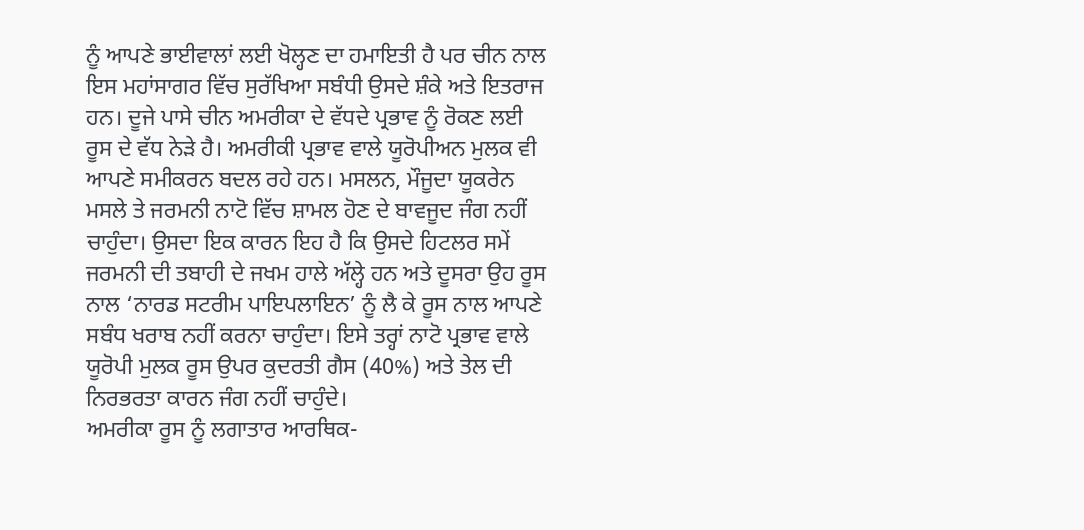ਨੂੰ ਆਪਣੇ ਭਾਈਵਾਲਾਂ ਲਈ ਖੋਲ੍ਹਣ ਦਾ ਹਮਾਇਤੀ ਹੈ ਪਰ ਚੀਨ ਨਾਲ ਇਸ ਮਹਾਂਸਾਗਰ ਵਿੱਚ ਸੁਰੱਖਿਆ ਸਬੰਧੀ ਉਸਦੇ ਸ਼ੰਕੇ ਅਤੇ ਇਤਰਾਜ ਹਨ। ਦੂਜੇ ਪਾਸੇ ਚੀਨ ਅਮਰੀਕਾ ਦੇ ਵੱਧਦੇ ਪ੍ਰਭਾਵ ਨੂੰ ਰੋਕਣ ਲਈ ਰੂਸ ਦੇ ਵੱਧ ਨੇੜੇ ਹੈ। ਅਮਰੀਕੀ ਪ੍ਰਭਾਵ ਵਾਲੇ ਯੂਰੋਪੀਅਨ ਮੁਲਕ ਵੀ ਆਪਣੇ ਸਮੀਕਰਨ ਬਦਲ ਰਹੇ ਹਨ। ਮਸਲਨ, ਮੌਜੂਦਾ ਯੂਕਰੇਨ ਮਸਲੇ ਤੇ ਜਰਮਨੀ ਨਾਟੋ ਵਿੱਚ ਸ਼ਾਮਲ ਹੋਣ ਦੇ ਬਾਵਜੂਦ ਜੰਗ ਨਹੀਂ ਚਾਹੁੰਦਾ। ਉਸਦਾ ਇਕ ਕਾਰਨ ਇਹ ਹੈ ਕਿ ਉਸਦੇ ਹਿਟਲਰ ਸਮੇਂ ਜਰਮਨੀ ਦੀ ਤਬਾਹੀ ਦੇ ਜਖਮ ਹਾਲੇ ਅੱਲ੍ਹੇ ਹਨ ਅਤੇ ਦੂਸਰਾ ਉਹ ਰੂਸ ਨਾਲ ‘ਨਾਰਡ ਸਟਰੀਮ ਪਾਇਪਲਾਇਨ’ ਨੂੰ ਲੈ ਕੇ ਰੂਸ ਨਾਲ ਆਪਣੇ ਸਬੰਧ ਖਰਾਬ ਨਹੀਂ ਕਰਨਾ ਚਾਹੁੰਦਾ। ਇਸੇ ਤਰ੍ਹਾਂ ਨਾਟੋ ਪ੍ਰਭਾਵ ਵਾਲੇ ਯੂਰੋਪੀ ਮੁਲਕ ਰੂਸ ਉਪਰ ਕੁਦਰਤੀ ਗੈਸ (40%) ਅਤੇ ਤੇਲ ਦੀ ਨਿਰਭਰਤਾ ਕਾਰਨ ਜੰਗ ਨਹੀਂ ਚਾਹੁੰਦੇ।
ਅਮਰੀਕਾ ਰੂਸ ਨੂੰ ਲਗਾਤਾਰ ਆਰਥਿਕ-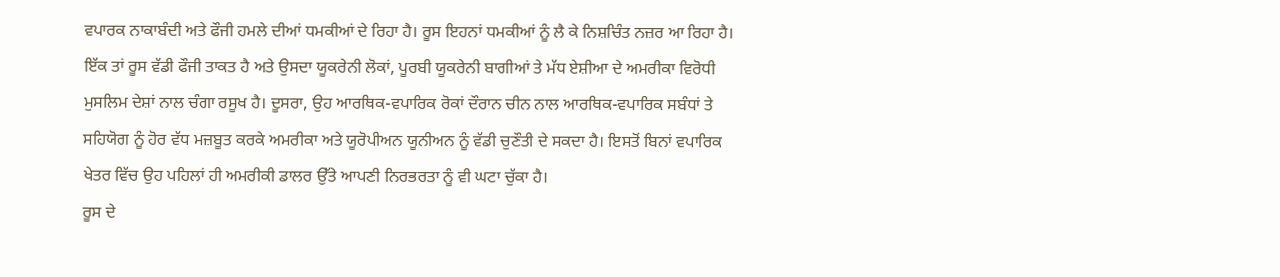ਵਪਾਰਕ ਨਾਕਾਬੰਦੀ ਅਤੇ ਫੌਜੀ ਹਮਲੇ ਦੀਆਂ ਧਮਕੀਆਂ ਦੇ ਰਿਹਾ ਹੈ। ਰੂਸ ਇਹਨਾਂ ਧਮਕੀਆਂ ਨੂੰ ਲੈ ਕੇ ਨਿਸ਼ਚਿੰਤ ਨਜ਼ਰ ਆ ਰਿਹਾ ਹੈ। ਇੱਕ ਤਾਂ ਰੂਸ ਵੱਡੀ ਫੌਜੀ ਤਾਕਤ ਹੈ ਅਤੇ ਉਸਦਾ ਯੂਕਰੇਨੀ ਲੋਕਾਂ, ਪੂਰਬੀ ਯੂਕਰੇਨੀ ਬਾਗੀਆਂ ਤੇ ਮੱਧ ਏਸ਼ੀਆ ਦੇ ਅਮਰੀਕਾ ਵਿਰੋਧੀ ਮੁਸਲਿਮ ਦੇਸ਼ਾਂ ਨਾਲ ਚੰਗਾ ਰਸੂਖ ਹੈ। ਦੂਸਰਾ, ਉਹ ਆਰਥਿਕ-ਵਪਾਰਿਕ ਰੋਕਾਂ ਦੌਰਾਨ ਚੀਨ ਨਾਲ ਆਰਥਿਕ-ਵਪਾਰਿਕ ਸਬੰਧਾਂ ਤੇ ਸਹਿਯੋਗ ਨੂੰ ਹੋਰ ਵੱਧ ਮਜ਼ਬੂਤ ਕਰਕੇ ਅਮਰੀਕਾ ਅਤੇ ਯੂਰੋਪੀਅਨ ਯੂਨੀਅਨ ਨੂੰ ਵੱਡੀ ਚੁਣੌਤੀ ਦੇ ਸਕਦਾ ਹੈ। ਇਸਤੋਂ ਬਿਨਾਂ ਵਪਾਰਿਕ ਖੇਤਰ ਵਿੱਚ ਉਹ ਪਹਿਲਾਂ ਹੀ ਅਮਰੀਕੀ ਡਾਲਰ ਉੱਤੇ ਆਪਣੀ ਨਿਰਭਰਤਾ ਨੂੰ ਵੀ ਘਟਾ ਚੁੱਕਾ ਹੈ।
ਰੂਸ ਦੇ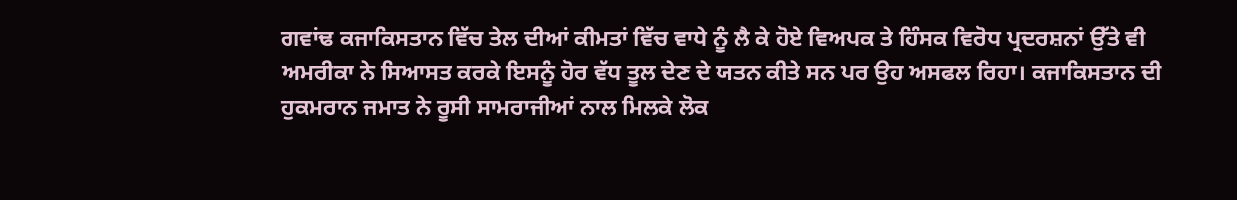ਗਵਾਂਢ ਕਜਾਕਿਸਤਾਨ ਵਿੱਚ ਤੇਲ ਦੀਆਂ ਕੀਮਤਾਂ ਵਿੱਚ ਵਾਧੇ ਨੂੰ ਲੈ ਕੇ ਹੋਏ ਵਿਅਪਕ ਤੇ ਹਿੰਸਕ ਵਿਰੋਧ ਪ੍ਰਦਰਸ਼ਨਾਂ ਉੱਤੇ ਵੀ ਅਮਰੀਕਾ ਨੇ ਸਿਆਸਤ ਕਰਕੇ ਇਸਨੂੰ ਹੋਰ ਵੱਧ ਤੂਲ ਦੇਣ ਦੇ ਯਤਨ ਕੀਤੇ ਸਨ ਪਰ ਉਹ ਅਸਫਲ ਰਿਹਾ। ਕਜਾਕਿਸਤਾਨ ਦੀ ਹੁਕਮਰਾਨ ਜਮਾਤ ਨੇ ਰੂਸੀ ਸਾਮਰਾਜੀਆਂ ਨਾਲ ਮਿਲਕੇ ਲੋਕ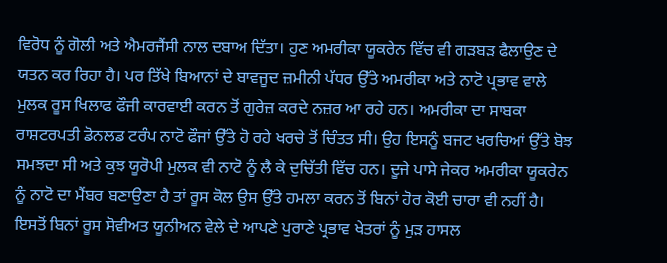ਵਿਰੋਧ ਨੂੰ ਗੋਲੀ ਅਤੇ ਐਮਰਜੈਂਸੀ ਨਾਲ ਦਬਾਅ ਦਿੱਤਾ। ਹੁਣ ਅਮਰੀਕਾ ਯੂਕਰੇਨ ਵਿੱਚ ਵੀ ਗੜਬੜ ਫੈਲਾਉਣ ਦੇ ਯਤਨ ਕਰ ਰਿਹਾ ਹੈ। ਪਰ ਤਿੱਖੇ ਬਿਆਨਾਂ ਦੇ ਬਾਵਜੂਦ ਜ਼ਮੀਨੀ ਪੱਧਰ ਉੱਤੇ ਅਮਰੀਕਾ ਅਤੇ ਨਾਟੋ ਪ੍ਰਭਾਵ ਵਾਲੇ ਮੁਲਕ ਰੂਸ ਖਿਲਾਫ ਫੌਜੀ ਕਾਰਵਾਈ ਕਰਨ ਤੋਂ ਗੁਰੇਜ਼ ਕਰਦੇ ਨਜ਼ਰ ਆ ਰਹੇ ਹਨ। ਅਮਰੀਕਾ ਦਾ ਸਾਬਕਾ ਰਾਸ਼ਟਰਪਤੀ ਡੋਨਲਡ ਟਰੰਪ ਨਾਟੋ ਫੌਜਾਂ ਉੱਤੇ ਹੋ ਰਹੇ ਖਰਚੇ ਤੋਂ ਚਿੰਤਤ ਸੀ। ਉਹ ਇਸਨੂੰ ਬਜਟ ਖਰਚਿਆਂ ਉੱਤੇ ਬੋਝ ਸਮਝਦਾ ਸੀ ਅਤੇ ਕੁਝ ਯੂਰੋਪੀ ਮੁਲਕ ਵੀ ਨਾਟੋ ਨੂੰ ਲੈ ਕੇ ਦੁਚਿੱਤੀ ਵਿੱਚ ਹਨ। ਦੂਜੇ ਪਾਸੇ ਜੇਕਰ ਅਮਰੀਕਾ ਯੂਕਰੇਨ ਨੂੰ ਨਾਟੋ ਦਾ ਮੈਂਬਰ ਬਣਾਉਣਾ ਹੈ ਤਾਂ ਰੂਸ ਕੋਲ ਉਸ ਉੱਤੇ ਹਮਲਾ ਕਰਨ ਤੋਂ ਬਿਨਾਂ ਹੋਰ ਕੋਈ ਚਾਰਾ ਵੀ ਨਹੀਂ ਹੈ। ਇਸਤੋਂ ਬਿਨਾਂ ਰੂਸ ਸੋਵੀਅਤ ਯੂਨੀਅਨ ਵੇਲੇ ਦੇ ਆਪਣੇ ਪੁਰਾਣੇ ਪ੍ਰਭਾਵ ਖੇਤਰਾਂ ਨੂੰ ਮੁੜ ਹਾਸਲ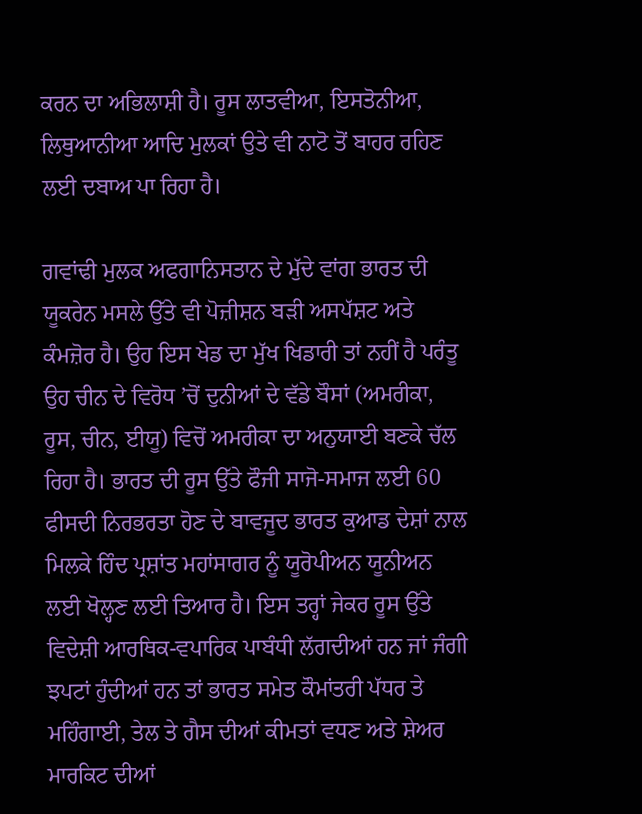ਕਰਨ ਦਾ ਅਭਿਲਾਸ਼ੀ ਹੈ। ਰੂਸ ਲਾਤਵੀਆ, ਇਸਤੋਨੀਆ, ਲਿਥੁਆਨੀਆ ਆਦਿ ਮੁਲਕਾਂ ਉਤੇ ਵੀ ਨਾਟੋ ਤੋਂ ਬਾਹਰ ਰਹਿਣ ਲਈ ਦਬਾਅ ਪਾ ਰਿਹਾ ਹੈ।

ਗਵਾਂਢੀ ਮੁਲਕ ਅਫਗਾਨਿਸਤਾਨ ਦੇ ਮੁੱਦੇ ਵਾਂਗ ਭਾਰਤ ਦੀ ਯੂਕਰੇਨ ਮਸਲੇ ਉੱਤੇ ਵੀ ਪੋਜ਼ੀਸ਼ਨ ਬੜੀ ਅਸਪੱਸ਼ਟ ਅਤੇ ਕੰਮਜ਼ੋਰ ਹੈ। ਉਹ ਇਸ ਖੇਡ ਦਾ ਮੁੱਖ ਖਿਡਾਰੀ ਤਾਂ ਨਹੀਂ ਹੈ ਪਰੰਤੂ ਉਹ ਚੀਨ ਦੇ ਵਿਰੋਧ ’ਚੋਂ ਦੁਨੀਆਂ ਦੇ ਵੱਡੇ ਬੌਸਾਂ (ਅਮਰੀਕਾ, ਰੂਸ, ਚੀਨ, ਈਯੂ) ਵਿਚੋਂ ਅਮਰੀਕਾ ਦਾ ਅਨੁਯਾਈ ਬਣਕੇ ਚੱਲ ਰਿਹਾ ਹੈ। ਭਾਰਤ ਦੀ ਰੂਸ ਉੱਤੇ ਫੌਜੀ ਸਾਜੋ-ਸਮਾਜ ਲਈ 60 ਫੀਸਦੀ ਨਿਰਭਰਤਾ ਹੋਣ ਦੇ ਬਾਵਜੂਦ ਭਾਰਤ ਕੁਆਡ ਦੇਸ਼ਾਂ ਨਾਲ ਮਿਲਕੇ ਹਿੰਦ ਪ੍ਰਸ਼ਾਂਤ ਮਹਾਂਸਾਗਰ ਨੂੰ ਯੂਰੋਪੀਅਨ ਯੂਨੀਅਨ ਲਈ ਖੋਲ੍ਹਣ ਲਈ ਤਿਆਰ ਹੈ। ਇਸ ਤਰ੍ਹਾਂ ਜੇਕਰ ਰੂਸ ਉੱਤੇ ਵਿਦੇਸ਼ੀ ਆਰਥਿਕ-ਵਪਾਰਿਕ ਪਾਬੰਧੀ ਲੱਗਦੀਆਂ ਹਨ ਜਾਂ ਜੰਗੀ ਝਪਟਾਂ ਹੁੰਦੀਆਂ ਹਨ ਤਾਂ ਭਾਰਤ ਸਮੇਤ ਕੌਮਾਂਤਰੀ ਪੱਧਰ ਤੇ ਮਹਿੰਗਾਈ, ਤੇਲ ਤੇ ਗੈਸ ਦੀਆਂ ਕੀਮਤਾਂ ਵਧਣ ਅਤੇ ਸ਼ੇਅਰ ਮਾਰਕਿਟ ਦੀਆਂ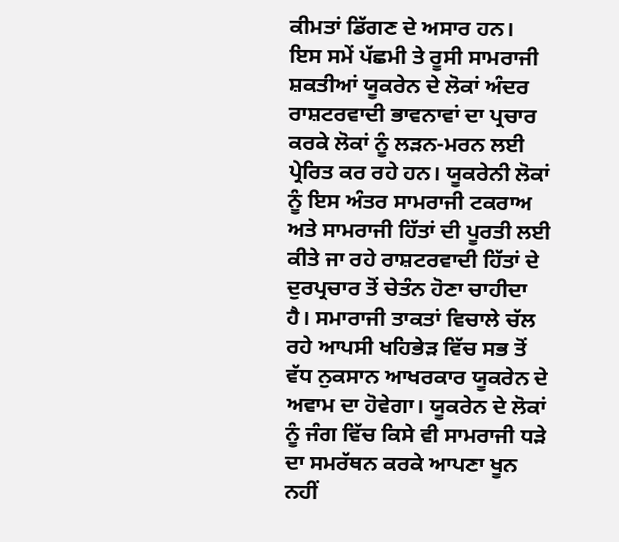ਕੀਮਤਾਂ ਡਿੱਗਣ ਦੇ ਅਸਾਰ ਹਨ।
ਇਸ ਸਮੇਂ ਪੱਛਮੀ ਤੇ ਰੂਸੀ ਸਾਮਰਾਜੀ ਸ਼ਕਤੀਆਂ ਯੂਕਰੇਨ ਦੇ ਲੋਕਾਂ ਅੰਦਰ ਰਾਸ਼ਟਰਵਾਦੀ ਭਾਵਨਾਵਾਂ ਦਾ ਪ੍ਰਚਾਰ ਕਰਕੇ ਲੋਕਾਂ ਨੂੰ ਲੜਨ-ਮਰਨ ਲਈ ਪ੍ਰੇਰਿਤ ਕਰ ਰਹੇ ਹਨ। ਯੂਕਰੇਨੀ ਲੋਕਾਂ ਨੂੰ ਇਸ ਅੰਤਰ ਸਾਮਰਾਜੀ ਟਕਰਾਅ ਅਤੇ ਸਾਮਰਾਜੀ ਹਿੱਤਾਂ ਦੀ ਪੂਰਤੀ ਲਈ ਕੀਤੇ ਜਾ ਰਹੇ ਰਾਸ਼ਟਰਵਾਦੀ ਹਿੱਤਾਂ ਦੇ ਦੁਰਪ੍ਰਚਾਰ ਤੋਂ ਚੇਤੰਨ ਹੋਣਾ ਚਾਹੀਦਾ ਹੈ। ਸਮਾਰਾਜੀ ਤਾਕਤਾਂ ਵਿਚਾਲੇ ਚੱਲ ਰਹੇ ਆਪਸੀ ਖਹਿਭੇੜ ਵਿੱਚ ਸਭ ਤੋਂ ਵੱਧ ਨੁਕਸਾਨ ਆਖਰਕਾਰ ਯੂਕਰੇਨ ਦੇ ਅਵਾਮ ਦਾ ਹੋਵੇਗਾ। ਯੂਕਰੇਨ ਦੇ ਲੋਕਾਂ ਨੂੰ ਜੰਗ ਵਿੱਚ ਕਿਸੇ ਵੀ ਸਾਮਰਾਜੀ ਧੜੇ ਦਾ ਸਮਰੱਥਨ ਕਰਕੇ ਆਪਣਾ ਖੂਨ ਨਹੀਂ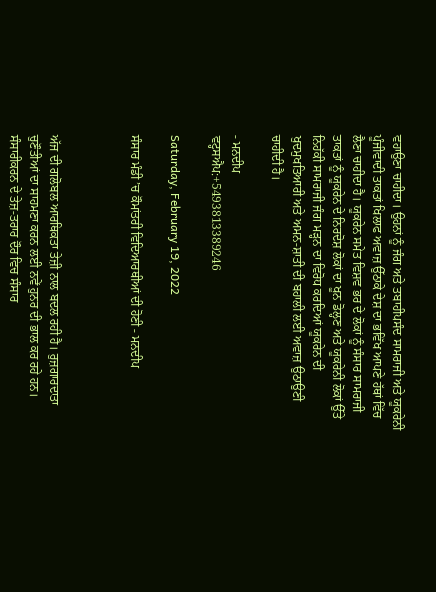ਵਹਾਉਣਾ ਚਾਹੀਦਾ। ਉਹਨਾਂ ਨੂੰ ਜੰਗ ਅਤੇ ਤਬਾਹੀਪਸੰਦ ਸਾਮਰਾਜੀ ਅਤੇ ਯੂਕਰੇਨੀ ਪੂੰਜੀਵਾਦੀ ਤਾਕਤਾਂ ਖਿਲਾਫ ਅਵਾਜ਼ ਉੱਠਾਕੇ ਦੇਸ਼ ਦਾ ਭਵਿੱਖ ਆਪਣੇ ਹੱਥਾਂ ਵਿੱਚ ਲੈਣਾ ਚਾਹੀਦਾ ਹੈ। ਯੂਕਰੇਨ ਸਮੇਤ ਵਿਸ਼ਵ ਭਰ ਦੇ ਲੋਕਾਂ ਨੂੰ ਸੰਸਾਰ ਸਾਮਰਾਜੀ ਤਾਕਤਾਂ ਨੂੰ ਯੂਕਰੇਨ ਦੇ ਨਿਰਦੋਸ਼ ਲੋਕਾਂ ਦਾ ਖੂਨ ਡੋਲ੍ਹਣ ਅਤੇ ਯੂਕਰੇਨੀ ਲੋਕਾਂ ਉੱਤੇ ਨਿਹੱਕੀ ਸਾਮਰਾਜੀ ਜੰਗ ਮੜ੍ਹਨ ਦਾ ਵਿਰੋਧ ਕਰਦਿਆਂ ਯੂਕਰੇਨ ਦੀ ਖੁਦਮੁਖਤਿਆਰੀ ਅਤੇ ਅਮਨ-ਸ਼ਾਤੀ ਦੀ ਬਹਾਲੀ ਲਈ ਅਵਾਜ਼ ਉਠਾਉਣੀ ਚਾਹੀਦੀ ਹੈ।

- ਮਨਦੀਪ
ਵਟ੍ਹਸਐਪ:+5493813389246

Saturday, February 19, 2022

ਸੰਸਾਰ ਮੰਡੀ ’ਚ ਕੌਮਾਂਤਰੀ ਵਿਦਿਆਰਥੀਆਂ ਦੀ ਹੋਣੀ - ਮਨਦੀਪ



ਅੱਜ ਦੀ ਗਲੋਬਲ ਆਰਥਿਕਤਾ ਤੇਜ਼ੀ ਨਾਲ ਬਦਲ ਰਹੀ ਹੈ। ਰੁਜ਼ਗਾਰਦਾਤਾ ਚੁਣੌਤੀਆਂ ਦਾ ਸਾਹਮਣਾ ਕਰਨ ਲਈ ਨਵੇਂ ਹੁਨਰ ਦੀ ਭਾਲ ਕਰ ਰਹੇ ਹਨ। ਸੰਸਾਰੀਕਰਨ ਦੇ ਤੇਜ਼-ਤਰਾਰ ਦੌਰ ਵਿਚ ਸੰਸਾਰ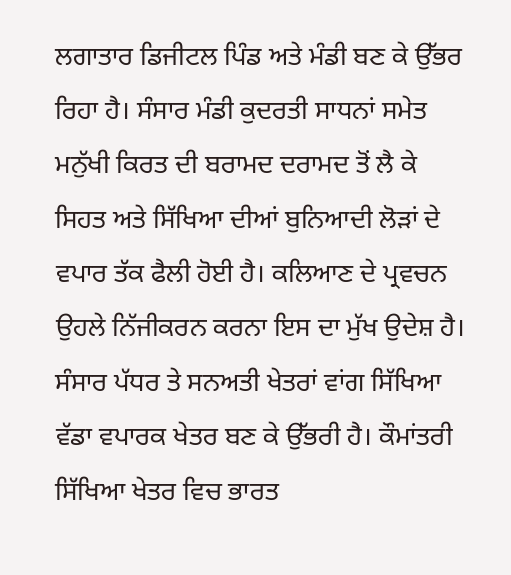ਲਗਾਤਾਰ ਡਿਜੀਟਲ ਪਿੰਡ ਅਤੇ ਮੰਡੀ ਬਣ ਕੇ ਉੱਭਰ ਰਿਹਾ ਹੈ। ਸੰਸਾਰ ਮੰਡੀ ਕੁਦਰਤੀ ਸਾਧਨਾਂ ਸਮੇਤ ਮਨੁੱਖੀ ਕਿਰਤ ਦੀ ਬਰਾਮਦ ਦਰਾਮਦ ਤੋਂ ਲੈ ਕੇ ਸਿਹਤ ਅਤੇ ਸਿੱਖਿਆ ਦੀਆਂ ਬੁਨਿਆਦੀ ਲੋੜਾਂ ਦੇ ਵਪਾਰ ਤੱਕ ਫੈਲੀ ਹੋਈ ਹੈ। ਕਲਿਆਣ ਦੇ ਪ੍ਰਵਚਨ ਉਹਲੇ ਨਿੱਜੀਕਰਨ ਕਰਨਾ ਇਸ ਦਾ ਮੁੱਖ ਉਦੇਸ਼ ਹੈ। ਸੰਸਾਰ ਪੱਧਰ ਤੇ ਸਨਅਤੀ ਖੇਤਰਾਂ ਵਾਂਗ ਸਿੱਖਿਆ ਵੱਡਾ ਵਪਾਰਕ ਖੇਤਰ ਬਣ ਕੇ ਉੱਭਰੀ ਹੈ। ਕੌਮਾਂਤਰੀ ਸਿੱਖਿਆ ਖੇਤਰ ਵਿਚ ਭਾਰਤ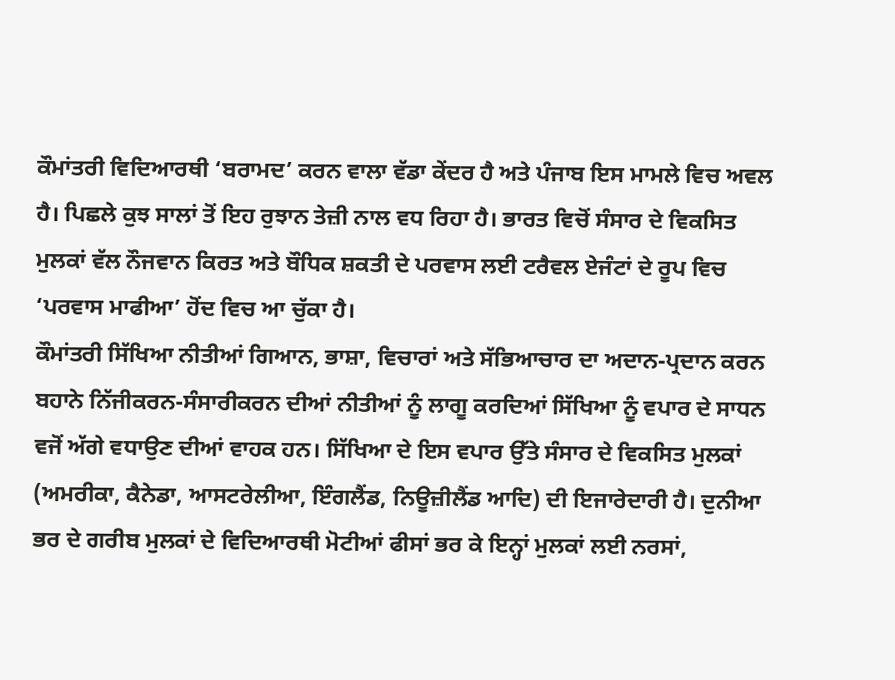ਕੌਮਾਂਤਰੀ ਵਿਦਿਆਰਥੀ ‘ਬਰਾਮਦ’ ਕਰਨ ਵਾਲਾ ਵੱਡਾ ਕੇਂਦਰ ਹੈ ਅਤੇ ਪੰਜਾਬ ਇਸ ਮਾਮਲੇ ਵਿਚ ਅਵਲ ਹੈ। ਪਿਛਲੇ ਕੁਝ ਸਾਲਾਂ ਤੋਂ ਇਹ ਰੁਝਾਨ ਤੇਜ਼ੀ ਨਾਲ ਵਧ ਰਿਹਾ ਹੈ। ਭਾਰਤ ਵਿਚੋਂ ਸੰਸਾਰ ਦੇ ਵਿਕਸਿਤ ਮੁਲਕਾਂ ਵੱਲ ਨੌਜਵਾਨ ਕਿਰਤ ਅਤੇ ਬੌਧਿਕ ਸ਼ਕਤੀ ਦੇ ਪਰਵਾਸ ਲਈ ਟਰੈਵਲ ਏਜੰਟਾਂ ਦੇ ਰੂਪ ਵਿਚ ‘ਪਰਵਾਸ ਮਾਫੀਆ’ ਹੋਂਦ ਵਿਚ ਆ ਚੁੱਕਾ ਹੈ।
ਕੌਮਾਂਤਰੀ ਸਿੱਖਿਆ ਨੀਤੀਆਂ ਗਿਆਨ, ਭਾਸ਼ਾ, ਵਿਚਾਰਾਂ ਅਤੇ ਸੱਭਿਆਚਾਰ ਦਾ ਅਦਾਨ-ਪ੍ਰਦਾਨ ਕਰਨ ਬਹਾਨੇ ਨਿੱਜੀਕਰਨ-ਸੰਸਾਰੀਕਰਨ ਦੀਆਂ ਨੀਤੀਆਂ ਨੂੰ ਲਾਗੂ ਕਰਦਿਆਂ ਸਿੱਖਿਆ ਨੂੰ ਵਪਾਰ ਦੇ ਸਾਧਨ ਵਜੋਂ ਅੱਗੇ ਵਧਾਉਣ ਦੀਆਂ ਵਾਹਕ ਹਨ। ਸਿੱਖਿਆ ਦੇ ਇਸ ਵਪਾਰ ਉੱਤੇ ਸੰਸਾਰ ਦੇ ਵਿਕਸਿਤ ਮੁਲਕਾਂ (ਅਮਰੀਕਾ, ਕੈਨੇਡਾ, ਆਸਟਰੇਲੀਆ, ਇੰਗਲੈਂਡ, ਨਿਊਜ਼ੀਲੈਂਡ ਆਦਿ) ਦੀ ਇਜਾਰੇਦਾਰੀ ਹੈ। ਦੁਨੀਆ ਭਰ ਦੇ ਗਰੀਬ ਮੁਲਕਾਂ ਦੇ ਵਿਦਿਆਰਥੀ ਮੋਟੀਆਂ ਫੀਸਾਂ ਭਰ ਕੇ ਇਨ੍ਹਾਂ ਮੁਲਕਾਂ ਲਈ ਨਰਸਾਂ,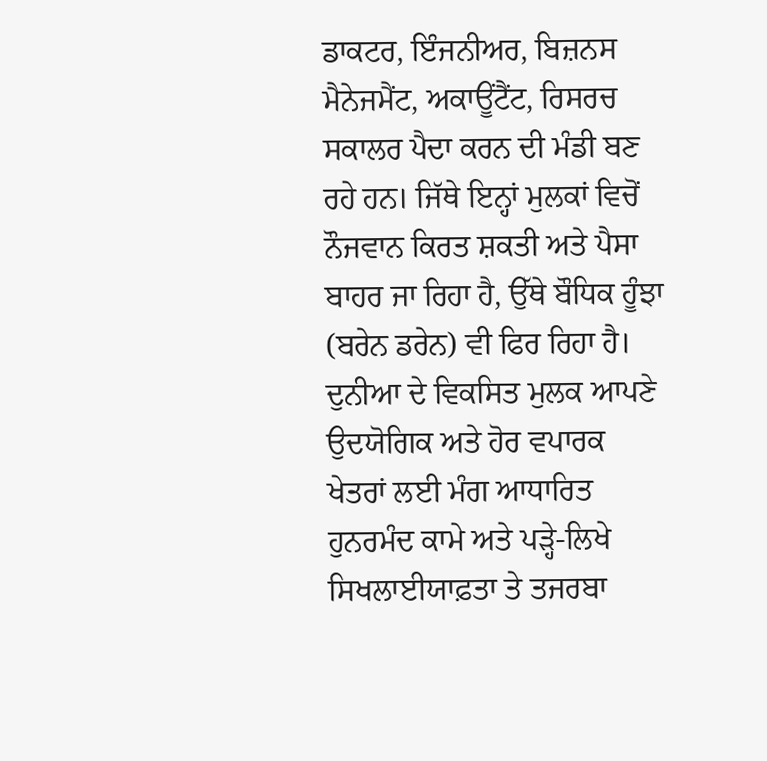ਡਾਕਟਰ, ਇੰਜਨੀਅਰ, ਬਿਜ਼ਨਸ ਮੈਨੇਜਮੈਂਟ, ਅਕਾਊਂਟੈਂਟ, ਰਿਸਰਚ ਸਕਾਲਰ ਪੈਦਾ ਕਰਨ ਦੀ ਮੰਡੀ ਬਣ ਰਹੇ ਹਨ। ਜਿੱਥੇ ਇਨ੍ਹਾਂ ਮੁਲਕਾਂ ਵਿਚੋਂ ਨੌਜਵਾਨ ਕਿਰਤ ਸ਼ਕਤੀ ਅਤੇ ਪੈਸਾ ਬਾਹਰ ਜਾ ਰਿਹਾ ਹੈ, ਉੱਥੇ ਬੌਧਿਕ ਹੂੰਝਾ (ਬਰੇਨ ਡਰੇਨ) ਵੀ ਫਿਰ ਰਿਹਾ ਹੈ। ਦੁਨੀਆ ਦੇ ਵਿਕਸਿਤ ਮੁਲਕ ਆਪਣੇ ਉਦਯੋਗਿਕ ਅਤੇ ਹੋਰ ਵਪਾਰਕ ਖੇਤਰਾਂ ਲਈ ਮੰਗ ਆਧਾਰਿਤ ਹੁਨਰਮੰਦ ਕਾਮੇ ਅਤੇ ਪੜ੍ਹੇ-ਲਿਖੇ ਸਿਖਲਾਈਯਾਫ਼ਤਾ ਤੇ ਤਜਰਬਾ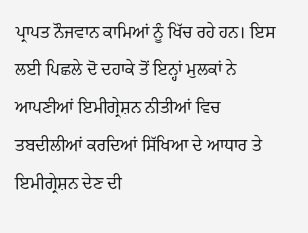ਪ੍ਰਾਪਤ ਨੌਜਵਾਨ ਕਾਮਿਆਂ ਨੂੰ ਖਿੱਚ ਰਹੇ ਹਨ। ਇਸ ਲਈ ਪਿਛਲੇ ਦੋ ਦਹਾਕੇ ਤੋਂ ਇਨ੍ਹਾਂ ਮੁਲਕਾਂ ਨੇ ਆਪਣੀਆਂ ਇਮੀਗ੍ਰੇਸ਼ਨ ਨੀਤੀਆਂ ਵਿਚ ਤਬਦੀਲੀਆਂ ਕਰਦਿਆਂ ਸਿੱਖਿਆ ਦੇ ਆਧਾਰ ਤੇ ਇਮੀਗ੍ਰੇਸ਼ਨ ਦੇਣ ਦੀ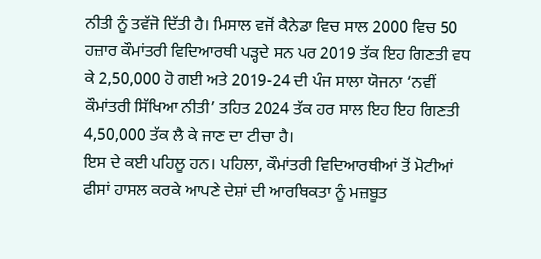ਨੀਤੀ ਨੂੰ ਤਵੱਜੋ ਦਿੱਤੀ ਹੈ। ਮਿਸਾਲ ਵਜੋਂ ਕੈਨੇਡਾ ਵਿਚ ਸਾਲ 2000 ਵਿਚ 50 ਹਜ਼ਾਰ ਕੌਮਾਂਤਰੀ ਵਿਦਿਆਰਥੀ ਪੜ੍ਹਦੇ ਸਨ ਪਰ 2019 ਤੱਕ ਇਹ ਗਿਣਤੀ ਵਧ ਕੇ 2,50,000 ਹੋ ਗਈ ਅਤੇ 2019-24 ਦੀ ਪੰਜ ਸਾਲਾ ਯੋਜਨਾ ‘ਨਵੀਂ ਕੌਮਾਂਤਰੀ ਸਿੱਖਿਆ ਨੀਤੀ’ ਤਹਿਤ 2024 ਤੱਕ ਹਰ ਸਾਲ ਇਹ ਇਹ ਗਿਣਤੀ 4,50,000 ਤੱਕ ਲੈ ਕੇ ਜਾਣ ਦਾ ਟੀਚਾ ਹੈ।
ਇਸ ਦੇ ਕਈ ਪਹਿਲੂ ਹਨ। ਪਹਿਲਾ, ਕੌਮਾਂਤਰੀ ਵਿਦਿਆਰਥੀਆਂ ਤੋਂ ਮੋਟੀਆਂ ਫੀਸਾਂ ਹਾਸਲ ਕਰਕੇ ਆਪਣੇ ਦੇਸ਼ਾਂ ਦੀ ਆਰਥਿਕਤਾ ਨੂੰ ਮਜ਼ਬੂਤ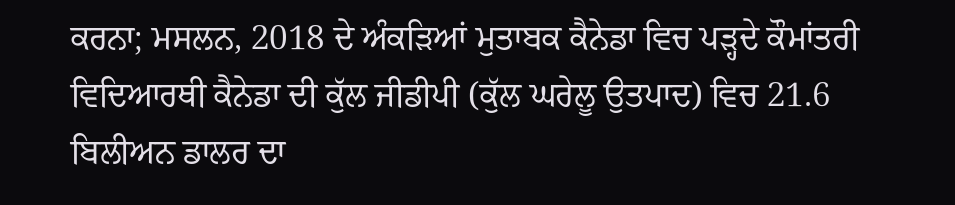ਕਰਨਾ; ਮਸਲਨ, 2018 ਦੇ ਅੰਕੜਿਆਂ ਮੁਤਾਬਕ ਕੈਨੇਡਾ ਵਿਚ ਪੜ੍ਹਦੇ ਕੌਮਾਂਤਰੀ ਵਿਦਿਆਰਥੀ ਕੈਨੇਡਾ ਦੀ ਕੁੱਲ ਜੀਡੀਪੀ (ਕੁੱਲ ਘਰੇਲੂ ਉਤਪਾਦ) ਵਿਚ 21.6 ਬਿਲੀਅਨ ਡਾਲਰ ਦਾ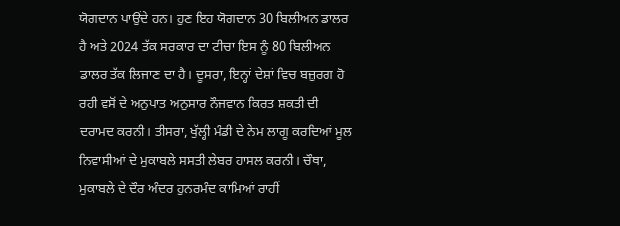ਯੋਗਦਾਨ ਪਾਉਂਦੇ ਹਨ। ਹੁਣ ਇਹ ਯੋਗਦਾਨ 30 ਬਿਲੀਅਨ ਡਾਲਰ ਹੈ ਅਤੇ 2024 ਤੱਕ ਸਰਕਾਰ ਦਾ ਟੀਚਾ ਇਸ ਨੂੰ 80 ਬਿਲੀਅਨ ਡਾਲਰ ਤੱਕ ਲਿਜਾਣ ਦਾ ਹੈ। ਦੂਸਰਾ, ਇਨ੍ਹਾਂ ਦੇਸ਼ਾਂ ਵਿਚ ਬਜ਼ੁਰਗ ਹੋ ਰਹੀ ਵਸੋਂ ਦੇ ਅਨੁਪਾਤ ਅਨੁਸਾਰ ਨੌਜਵਾਨ ਕਿਰਤ ਸ਼ਕਤੀ ਦੀ ਦਰਾਮਦ ਕਰਨੀ। ਤੀਸਰਾ, ਖੁੱਲ੍ਹੀ ਮੰਡੀ ਦੇ ਨੇਮ ਲਾਗੂ ਕਰਦਿਆਂ ਮੂਲ ਨਿਵਾਸੀਆਂ ਦੇ ਮੁਕਾਬਲੇ ਸਸਤੀ ਲੇਬਰ ਹਾਸਲ ਕਰਨੀ। ਚੌਥਾ, ਮੁਕਾਬਲੇ ਦੇ ਦੌਰ ਅੰਦਰ ਹੁਨਰਮੰਦ ਕਾਮਿਆਂ ਰਾਹੀਂ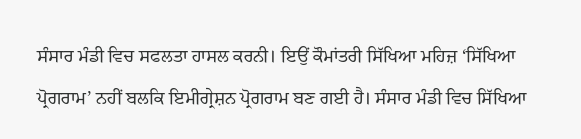ਸੰਸਾਰ ਮੰਡੀ ਵਿਚ ਸਫਲਤਾ ਹਾਸਲ ਕਰਨੀ। ਇਉਂ ਕੌਮਾਂਤਰੀ ਸਿੱਖਿਆ ਮਹਿਜ਼ ‘ਸਿੱਖਿਆ ਪ੍ਰੋਗਰਾਮ’ ਨਹੀਂ ਬਲਕਿ ਇਮੀਗ੍ਰੇਸ਼ਨ ਪ੍ਰੋਗਰਾਮ ਬਣ ਗਈ ਹੈ। ਸੰਸਾਰ ਮੰਡੀ ਵਿਚ ਸਿੱਖਿਆ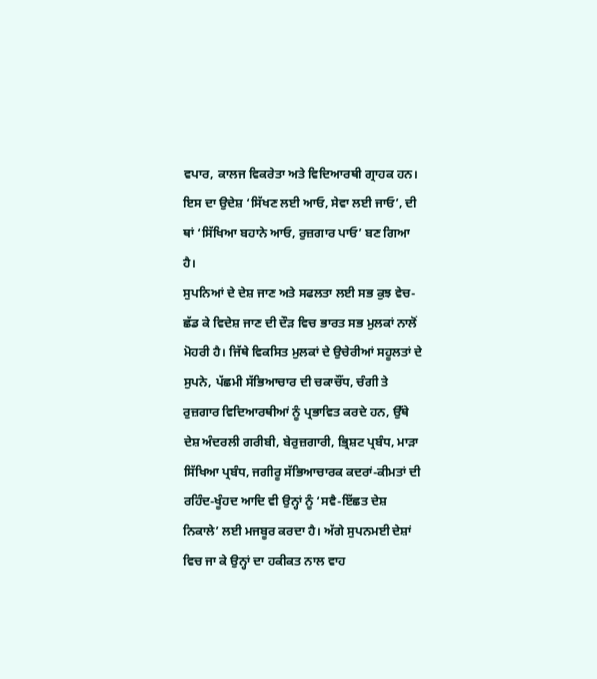ਵਪਾਰ, ਕਾਲਜ ਵਿਕਰੇਤਾ ਅਤੇ ਵਿਦਿਆਰਥੀ ਗ੍ਰਾਹਕ ਹਨ। ਇਸ ਦਾ ਉਦੇਸ਼ ‘ਸਿੱਖਣ ਲਈ ਆਓ, ਸੇਵਾ ਲਈ ਜਾਓ’, ਦੀ ਥਾਂ ‘ਸਿੱਖਿਆ ਬਹਾਨੇ ਆਓ, ਰੁਜ਼ਗਾਰ ਪਾਓ’ ਬਣ ਗਿਆ ਹੈ।
ਸੁਪਨਿਆਂ ਦੇ ਦੇਸ਼ ਜਾਣ ਅਤੇ ਸਫਲਤਾ ਲਈ ਸਭ ਕੁਝ ਵੇਚ-ਛੱਡ ਕੇ ਵਿਦੇਸ਼ ਜਾਣ ਦੀ ਦੌੜ ਵਿਚ ਭਾਰਤ ਸਭ ਮੁਲਕਾਂ ਨਾਲੋਂ ਮੋਹਰੀ ਹੈ। ਜਿੱਥੇ ਵਿਕਸਿਤ ਮੁਲਕਾਂ ਦੇ ਉਚੇਰੀਆਂ ਸਹੂਲਤਾਂ ਦੇ ਸੁਪਨੇ, ਪੱਛਮੀ ਸੱਭਿਆਚਾਰ ਦੀ ਚਕਾਚੌਂਧ, ਚੰਗੀ ਤੇ ਰੁਜ਼ਗਾਰ ਵਿਦਿਆਰਥੀਆਂ ਨੂੰ ਪ੍ਰਭਾਵਿਤ ਕਰਦੇ ਹਨ, ਉੱਥੇ ਦੇਸ਼ ਅੰਦਰਲੀ ਗਰੀਬੀ, ਬੇਰੁਜ਼ਗਾਰੀ, ਭ੍ਰਿਸ਼ਟ ਪ੍ਰਬੰਧ, ਮਾੜਾ ਸਿੱਖਿਆ ਪ੍ਰਬੰਧ, ਜਗੀਰੂ ਸੱਭਿਆਚਾਰਕ ਕਦਰਾਂ-ਕੀਮਤਾਂ ਦੀ ਰਹਿੰਦ-ਖੂੰਹਦ ਆਦਿ ਵੀ ਉਨ੍ਹਾਂ ਨੂੰ ‘ਸਵੈ-ਇੱਛਤ ਦੇਸ਼ ਨਿਕਾਲੇ’ ਲਈ ਮਜਬੂਰ ਕਰਦਾ ਹੈ। ਅੱਗੇ ਸੁਪਨਮਈ ਦੇਸ਼ਾਂ ਵਿਚ ਜਾ ਕੇ ਉਨ੍ਹਾਂ ਦਾ ਹਕੀਕਤ ਨਾਲ ਵਾਹ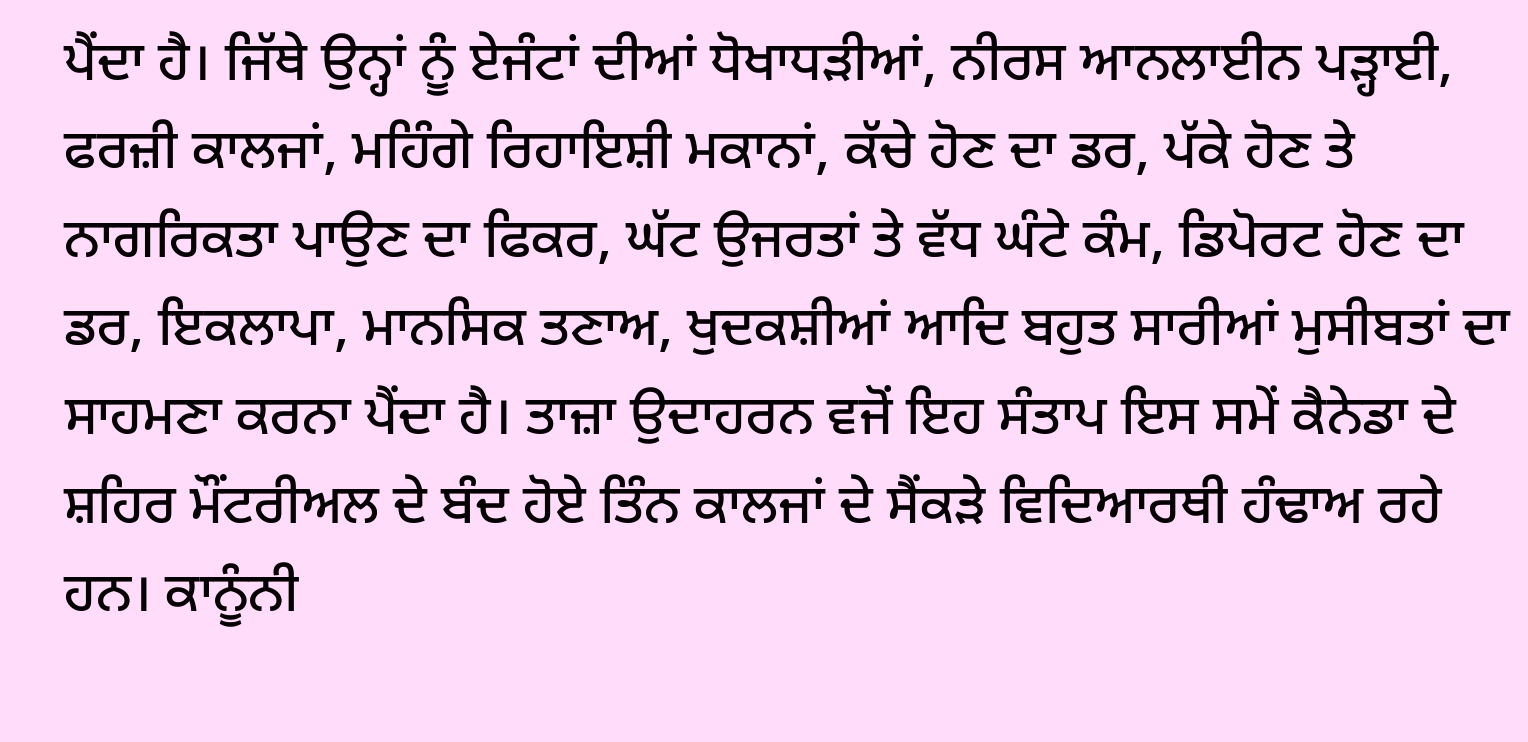ਪੈਂਦਾ ਹੈ। ਜਿੱਥੇ ਉਨ੍ਹਾਂ ਨੂੰ ਏਜੰਟਾਂ ਦੀਆਂ ਧੋਖਾਧੜੀਆਂ, ਨੀਰਸ ਆਨਲਾਈਨ ਪੜ੍ਹਾਈ, ਫਰਜ਼ੀ ਕਾਲਜਾਂ, ਮਹਿੰਗੇ ਰਿਹਾਇਸ਼ੀ ਮਕਾਨਾਂ, ਕੱਚੇ ਹੋਣ ਦਾ ਡਰ, ਪੱਕੇ ਹੋਣ ਤੇ ਨਾਗਰਿਕਤਾ ਪਾਉਣ ਦਾ ਫਿਕਰ, ਘੱਟ ਉਜਰਤਾਂ ਤੇ ਵੱਧ ਘੰਟੇ ਕੰਮ, ਡਿਪੋਰਟ ਹੋਣ ਦਾ ਡਰ, ਇਕਲਾਪਾ, ਮਾਨਸਿਕ ਤਣਾਅ, ਖੁਦਕਸ਼ੀਆਂ ਆਦਿ ਬਹੁਤ ਸਾਰੀਆਂ ਮੁਸੀਬਤਾਂ ਦਾ ਸਾਹਮਣਾ ਕਰਨਾ ਪੈਂਦਾ ਹੈ। ਤਾਜ਼ਾ ਉਦਾਹਰਨ ਵਜੋਂ ਇਹ ਸੰਤਾਪ ਇਸ ਸਮੇਂ ਕੈਨੇਡਾ ਦੇ ਸ਼ਹਿਰ ਮੌਂਟਰੀਅਲ ਦੇ ਬੰਦ ਹੋਏ ਤਿੰਨ ਕਾਲਜਾਂ ਦੇ ਸੈਂਕੜੇ ਵਿਦਿਆਰਥੀ ਹੰਢਾਅ ਰਹੇ ਹਨ। ਕਾਨੂੰਨੀ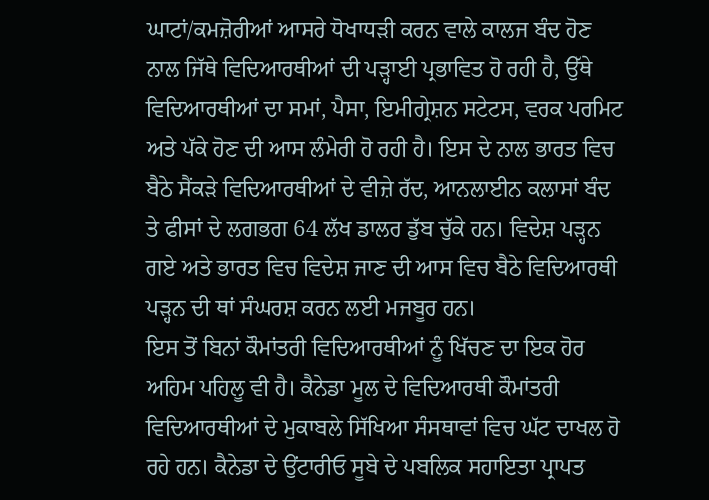ਘਾਟਾਂ/ਕਮਜ਼ੋਰੀਆਂ ਆਸਰੇ ਧੋਖਾਧੜੀ ਕਰਨ ਵਾਲੇ ਕਾਲਜ ਬੰਦ ਹੋਣ ਨਾਲ ਜਿੱਥੇ ਵਿਦਿਆਰਥੀਆਂ ਦੀ ਪੜ੍ਹਾਈ ਪ੍ਰਭਾਵਿਤ ਹੋ ਰਹੀ ਹੈ, ਉੱਥੇ ਵਿਦਿਆਰਥੀਆਂ ਦਾ ਸਮਾਂ, ਪੈਸਾ, ਇਮੀਗ੍ਰੇਸ਼ਨ ਸਟੇਟਸ, ਵਰਕ ਪਰਮਿਟ ਅਤੇ ਪੱਕੇ ਹੋਣ ਦੀ ਆਸ ਲੰਮੇਰੀ ਹੋ ਰਹੀ ਹੈ। ਇਸ ਦੇ ਨਾਲ ਭਾਰਤ ਵਿਚ ਬੈਠੇ ਸੈਂਕੜੇ ਵਿਦਿਆਰਥੀਆਂ ਦੇ ਵੀਜ਼ੇ ਰੱਦ, ਆਨਲਾਈਨ ਕਲਾਸਾਂ ਬੰਦ ਤੇ ਫੀਸਾਂ ਦੇ ਲਗਭਗ 64 ਲੱਖ ਡਾਲਰ ਡੁੱਬ ਚੁੱਕੇ ਹਨ। ਵਿਦੇਸ਼ ਪੜ੍ਹਨ ਗਏ ਅਤੇ ਭਾਰਤ ਵਿਚ ਵਿਦੇਸ਼ ਜਾਣ ਦੀ ਆਸ ਵਿਚ ਬੈਠੇ ਵਿਦਿਆਰਥੀ ਪੜ੍ਹਨ ਦੀ ਥਾਂ ਸੰਘਰਸ਼ ਕਰਨ ਲਈ ਮਜਬੂਰ ਹਨ।
ਇਸ ਤੋਂ ਬਿਨਾਂ ਕੌਮਾਂਤਰੀ ਵਿਦਿਆਰਥੀਆਂ ਨੂੰ ਖਿੱਚਣ ਦਾ ਇਕ ਹੋਰ ਅਹਿਮ ਪਹਿਲੂ ਵੀ ਹੈ। ਕੈਨੇਡਾ ਮੂਲ ਦੇ ਵਿਦਿਆਰਥੀ ਕੌਮਾਂਤਰੀ ਵਿਦਿਆਰਥੀਆਂ ਦੇ ਮੁਕਾਬਲੇ ਸਿੱਖਿਆ ਸੰਸਥਾਵਾਂ ਵਿਚ ਘੱਟ ਦਾਖਲ ਹੋ ਰਹੇ ਹਨ। ਕੈਨੇਡਾ ਦੇ ਉਂਟਾਰੀਓ ਸੂਬੇ ਦੇ ਪਬਲਿਕ ਸਹਾਇਤਾ ਪ੍ਰਾਪਤ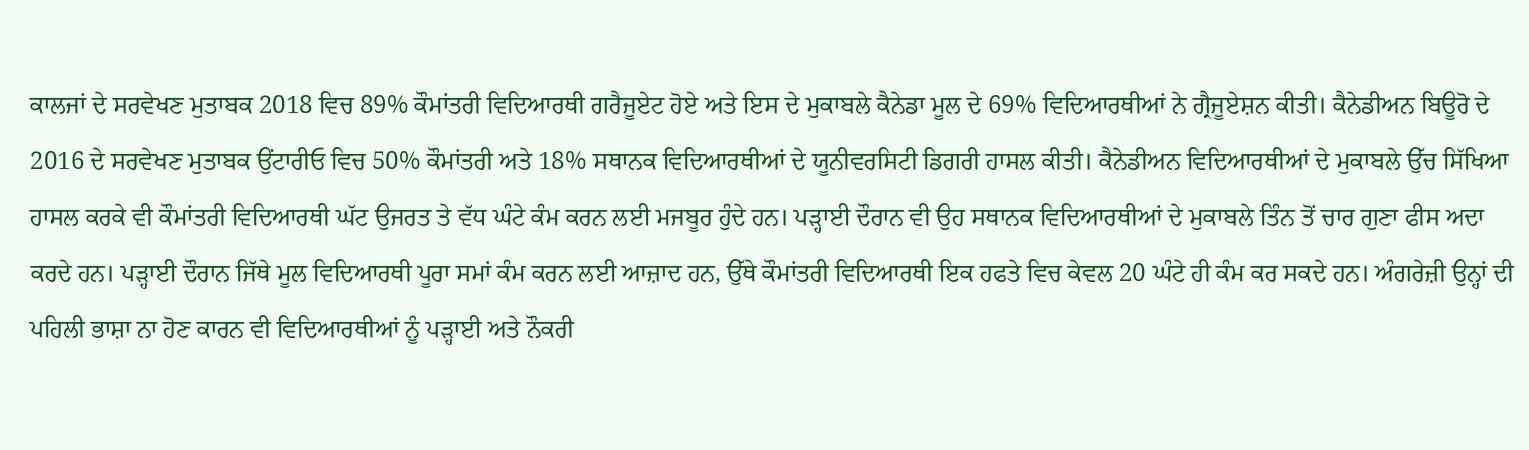ਕਾਲਜਾਂ ਦੇ ਸਰਵੇਖਣ ਮੁਤਾਬਕ 2018 ਵਿਚ 89% ਕੌਮਾਂਤਰੀ ਵਿਦਿਆਰਥੀ ਗਰੈਜੂਏਟ ਹੋਏ ਅਤੇ ਇਸ ਦੇ ਮੁਕਾਬਲੇ ਕੈਨੇਡਾ ਮੂਲ ਦੇ 69% ਵਿਦਿਆਰਥੀਆਂ ਨੇ ਗ੍ਰੈਜੂਏਸ਼ਨ ਕੀਤੀ। ਕੈਨੇਡੀਅਨ ਬਿਊਰੋ ਦੇ 2016 ਦੇ ਸਰਵੇਖਣ ਮੁਤਾਬਕ ਉਂਟਾਰੀਓ ਵਿਚ 50% ਕੌਮਾਂਤਰੀ ਅਤੇ 18% ਸਥਾਨਕ ਵਿਦਿਆਰਥੀਆਂ ਦੇ ਯੂਨੀਵਰਸਿਟੀ ਡਿਗਰੀ ਹਾਸਲ ਕੀਤੀ। ਕੈਨੇਡੀਅਨ ਵਿਦਿਆਰਥੀਆਂ ਦੇ ਮੁਕਾਬਲੇ ਉੱਚ ਸਿੱਖਿਆ ਹਾਸਲ ਕਰਕੇ ਵੀ ਕੌਮਾਂਤਰੀ ਵਿਦਿਆਰਥੀ ਘੱਟ ਉਜਰਤ ਤੇ ਵੱਧ ਘੰਟੇ ਕੰਮ ਕਰਨ ਲਈ ਮਜਬੂਰ ਹੁੰਦੇ ਹਨ। ਪੜ੍ਹਾਈ ਦੌਰਾਨ ਵੀ ਉਹ ਸਥਾਨਕ ਵਿਦਿਆਰਥੀਆਂ ਦੇ ਮੁਕਾਬਲੇ ਤਿੰਨ ਤੋਂ ਚਾਰ ਗੁਣਾ ਫੀਸ ਅਦਾ ਕਰਦੇ ਹਨ। ਪੜ੍ਹਾਈ ਦੌਰਾਨ ਜਿੱਥੇ ਮੂਲ ਵਿਦਿਆਰਥੀ ਪੂਰਾ ਸਮਾਂ ਕੰਮ ਕਰਨ ਲਈ ਆਜ਼ਾਦ ਹਨ, ਉੱਥੇ ਕੌਮਾਂਤਰੀ ਵਿਦਿਆਰਥੀ ਇਕ ਹਫਤੇ ਵਿਚ ਕੇਵਲ 20 ਘੰਟੇ ਹੀ ਕੰਮ ਕਰ ਸਕਦੇ ਹਨ। ਅੰਗਰੇਜ਼ੀ ਉਨ੍ਹਾਂ ਦੀ ਪਹਿਲੀ ਭਾਸ਼ਾ ਨਾ ਹੋਣ ਕਾਰਨ ਵੀ ਵਿਦਿਆਰਥੀਆਂ ਨੂੰ ਪੜ੍ਹਾਈ ਅਤੇ ਨੌਕਰੀ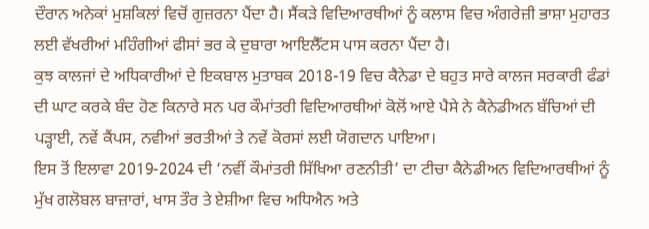ਦੌਰਾਨ ਅਨੇਕਾਂ ਮੁਸ਼ਕਿਲਾਂ ਵਿਚੋਂ ਗੁਜ਼ਰਨਾ ਪੈਂਦਾ ਹੈ। ਸੈਂਕੜੇ ਵਿਦਿਆਰਥੀਆਂ ਨੂੰ ਕਲਾਸ ਵਿਚ ਅੰਗਰੇਜ਼ੀ ਭਾਸ਼ਾ ਮੁਹਾਰਤ ਲਈ ਵੱਖਰੀਆਂ ਮਹਿੰਗੀਆਂ ਫੀਸਾਂ ਭਰ ਕੇ ਦੁਬਾਰਾ ਆਇਲੈੱਟਸ ਪਾਸ ਕਰਨਾ ਪੈਂਦਾ ਹੈ।
ਕੁਝ ਕਾਲਜਾਂ ਦੇ ਅਧਿਕਾਰੀਆਂ ਦੇ ਇਕਬਾਲ ਮੁਤਾਬਕ 2018-19 ਵਿਚ ਕੈਨੇਡਾ ਦੇ ਬਹੁਤ ਸਾਰੇ ਕਾਲਜ ਸਰਕਾਰੀ ਫੰਡਾਂ ਦੀ ਘਾਟ ਕਰਕੇ ਬੰਦ ਹੋਣ ਕਿਨਾਰੇ ਸਨ ਪਰ ਕੌਮਾਂਤਰੀ ਵਿਦਿਆਰਥੀਆਂ ਕੋਲੋਂ ਆਏ ਪੈਸੇ ਨੇ ਕੈਨੇਡੀਅਨ ਬੱਚਿਆਂ ਦੀ ਪੜ੍ਹਾਈ, ਨਵੇਂ ਕੈਂਪਸ, ਨਵੀਆਂ ਭਰਤੀਆਂ ਤੇ ਨਵੇਂ ਕੋਰਸਾਂ ਲਈ ਯੋਗਦਾਨ ਪਾਇਆ।
ਇਸ ਤੋਂ ਇਲਾਵਾ 2019-2024 ਦੀ ‘ਨਵੀਂ ਕੌਮਾਂਤਰੀ ਸਿੱਖਿਆ ਰਣਨੀਤੀ’ ਦਾ ਟੀਚਾ ਕੈਨੇਡੀਅਨ ਵਿਦਿਆਰਥੀਆਂ ਨੂੰ ਮੁੱਖ ਗਲੋਬਲ ਬਾਜ਼ਾਰਾਂ, ਖਾਸ ਤੌਰ ਤੇ ਏਸ਼ੀਆ ਵਿਚ ਅਧਿਐਨ ਅਤੇ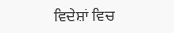ਵਿਦੇਸ਼ਾਂ ਵਿਚ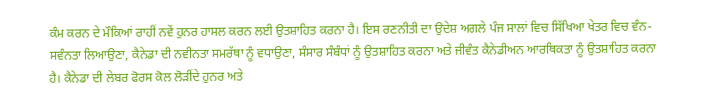ਕੰਮ ਕਰਨ ਦੇ ਮੌਕਿਆਂ ਰਾਹੀਂ ਨਵੇਂ ਹੁਨਰ ਹਾਸਲ ਕਰਨ ਲਈ ਉਤਸ਼ਾਹਿਤ ਕਰਨਾ ਹੈ। ਇਸ ਰਣਨੀਤੀ ਦਾ ਉਦੇਸ਼ ਅਗਲੇ ਪੰਜ ਸਾਲਾਂ ਵਿਚ ਸਿੱਖਿਆ ਖੇਤਰ ਵਿਚ ਵੰਨ-ਸਵੰਨਤਾ ਲਿਆਉਣਾ, ਕੈਨੇਡਾ ਦੀ ਨਵੀਨਤਾ ਸਮਰੱਥਾ ਨੂੰ ਵਧਾਉਣਾ, ਸੰਸਾਰ ਸੰਬੰਧਾਂ ਨੂੰ ਉਤਸ਼ਾਹਿਤ ਕਰਨਾ ਅਤੇ ਜੀਵੰਤ ਕੈਨੇਡੀਅਨ ਆਰਥਿਕਤਾ ਨੂੰ ਉਤਸ਼ਾਹਿਤ ਕਰਨਾ ਹੈ। ਕੈਨੇਡਾ ਦੀ ਲੇਬਰ ਫੋਰਸ ਕੋਲ ਲੋੜੀਂਦੇ ਹੁਨਰ ਅਤੇ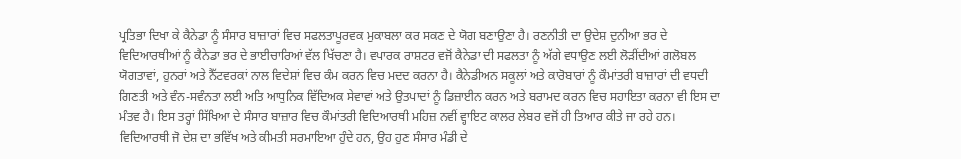ਪ੍ਰਤਿਭਾ ਦਿਖਾ ਕੇ ਕੈਨੇਡਾ ਨੂੰ ਸੰਸਾਰ ਬਾਜ਼ਾਰਾਂ ਵਿਚ ਸਫਲਤਾਪੂਰਵਕ ਮੁਕਾਬਲਾ ਕਰ ਸਕਣ ਦੇ ਯੋਗ ਬਣਾਉਣਾ ਹੈ। ਰਣਨੀਤੀ ਦਾ ਉਦੇਸ਼ ਦੁਨੀਆ ਭਰ ਦੇ ਵਿਦਿਆਰਥੀਆਂ ਨੂੰ ਕੈਨੇਡਾ ਭਰ ਦੇ ਭਾਈਚਾਰਿਆਂ ਵੱਲ ਖਿੱਚਣਾ ਹੈ। ਵਪਾਰਕ ਰਾਸ਼ਟਰ ਵਜੋਂ ਕੈਨੇਡਾ ਦੀ ਸਫਲਤਾ ਨੂੰ ਅੱਗੇ ਵਧਾਉਣ ਲਈ ਲੋੜੀਂਦੀਆਂ ਗਲੋਬਲ ਯੋਗਤਾਵਾਂ, ਹੁਨਰਾਂ ਅਤੇ ਨੈੱਟਵਰਕਾਂ ਨਾਲ ਵਿਦੇਸ਼ਾਂ ਵਿਚ ਕੰਮ ਕਰਨ ਵਿਚ ਮਦਦ ਕਰਨਾ ਹੈ। ਕੈਨੇਡੀਅਨ ਸਕੂਲਾਂ ਅਤੇ ਕਾਰੋਬਾਰਾਂ ਨੂੰ ਕੌਮਾਂਤਰੀ ਬਾਜ਼ਾਰਾਂ ਦੀ ਵਧਦੀ ਗਿਣਤੀ ਅਤੇ ਵੰਨ-ਸਵੰਨਤਾ ਲਈ ਅਤਿ ਆਧੁਨਿਕ ਵਿੱਦਿਅਕ ਸੇਵਾਵਾਂ ਅਤੇ ਉਤਪਾਦਾਂ ਨੂੰ ਡਿਜ਼ਾਈਨ ਕਰਨ ਅਤੇ ਬਰਾਮਦ ਕਰਨ ਵਿਚ ਸਹਾਇਤਾ ਕਰਨਾ ਵੀ ਇਸ ਦਾ ਮੰਤਵ ਹੈ। ਇਸ ਤਰ੍ਹਾਂ ਸਿੱਖਿਆ ਦੇ ਸੰਸਾਰ ਬਾਜ਼ਾਰ ਵਿਚ ਕੌਮਾਂਤਰੀ ਵਿਦਿਆਰਥੀ ਮਹਿਜ਼ ਨਵੀਂ ਵ੍ਹਾਇਟ ਕਾਲਰ ਲੇਬਰ ਵਜੋਂ ਹੀ ਤਿਆਰ ਕੀਤੇ ਜਾ ਰਹੇ ਹਨ। ਵਿਦਿਆਰਥੀ ਜੋ ਦੇਸ਼ ਦਾ ਭਵਿੱਖ ਅਤੇ ਕੀਮਤੀ ਸਰਮਾਇਆ ਹੁੰਦੇ ਹਨ, ਉਹ ਹੁਣ ਸੰਸਾਰ ਮੰਡੀ ਦੇ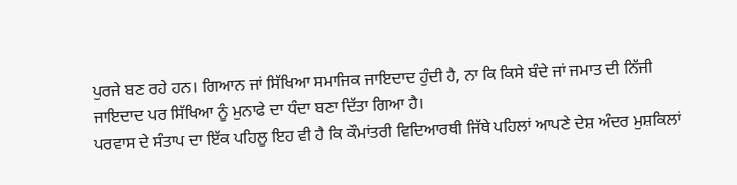ਪੁਰਜੇ ਬਣ ਰਹੇ ਹਨ। ਗਿਆਨ ਜਾਂ ਸਿੱਖਿਆ ਸਮਾਜਿਕ ਜਾਇਦਾਦ ਹੁੰਦੀ ਹੈ, ਨਾ ਕਿ ਕਿਸੇ ਬੰਦੇ ਜਾਂ ਜਮਾਤ ਦੀ ਨਿੱਜੀ ਜਾਇਦਾਦ ਪਰ ਸਿੱਖਿਆ ਨੂੰ ਮੁਨਾਫੇ ਦਾ ਧੰਦਾ ਬਣਾ ਦਿੱਤਾ ਗਿਆ ਹੈ।
ਪਰਵਾਸ ਦੇ ਸੰਤਾਪ ਦਾ ਇੱਕ ਪਹਿਲੂ ਇਹ ਵੀ ਹੈ ਕਿ ਕੌਮਾਂਤਰੀ ਵਿਦਿਆਰਥੀ ਜਿੱਥੇ ਪਹਿਲਾਂ ਆਪਣੇ ਦੇਸ਼ ਅੰਦਰ ਮੁਸ਼ਕਿਲਾਂ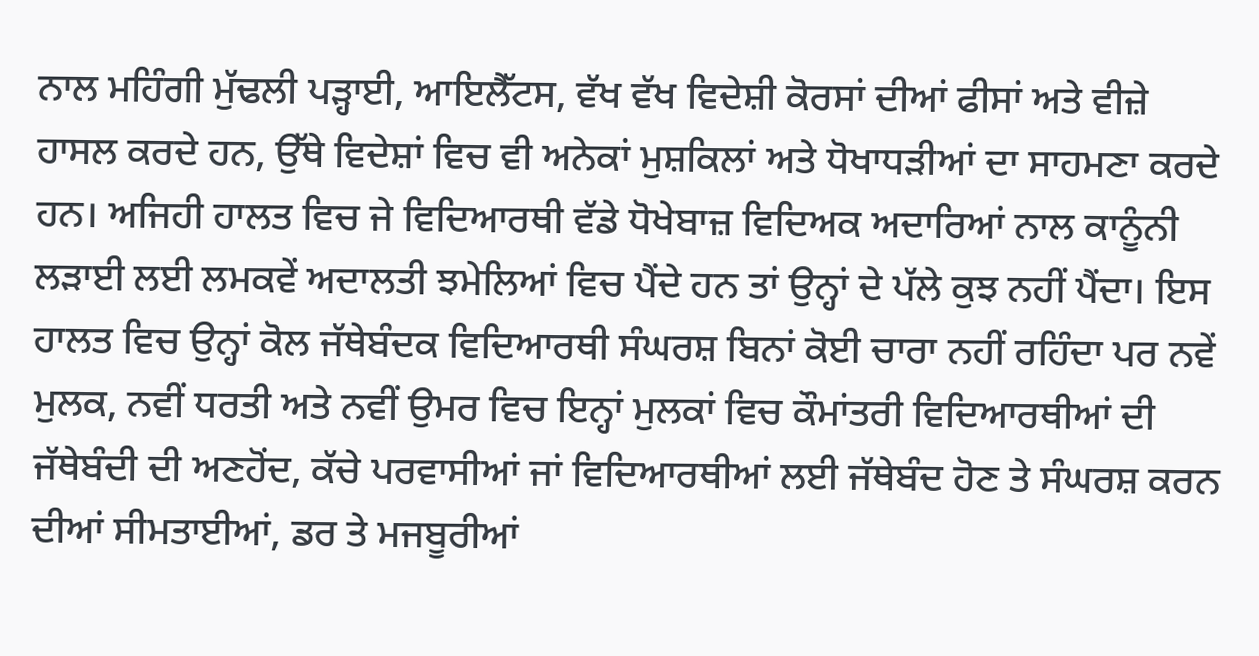ਨਾਲ ਮਹਿੰਗੀ ਮੁੱਢਲੀ ਪੜ੍ਹਾਈ, ਆਇਲੈੱਟਸ, ਵੱਖ ਵੱਖ ਵਿਦੇਸ਼ੀ ਕੋਰਸਾਂ ਦੀਆਂ ਫੀਸਾਂ ਅਤੇ ਵੀਜ਼ੇ ਹਾਸਲ ਕਰਦੇ ਹਨ, ਉੱਥੇ ਵਿਦੇਸ਼ਾਂ ਵਿਚ ਵੀ ਅਨੇਕਾਂ ਮੁਸ਼ਕਿਲਾਂ ਅਤੇ ਧੋਖਾਧੜੀਆਂ ਦਾ ਸਾਹਮਣਾ ਕਰਦੇ ਹਨ। ਅਜਿਹੀ ਹਾਲਤ ਵਿਚ ਜੇ ਵਿਦਿਆਰਥੀ ਵੱਡੇ ਧੋਖੇਬਾਜ਼ ਵਿਦਿਅਕ ਅਦਾਰਿਆਂ ਨਾਲ ਕਾਨੂੰਨੀ ਲੜਾਈ ਲਈ ਲਮਕਵੇਂ ਅਦਾਲਤੀ ਝਮੇਲਿਆਂ ਵਿਚ ਪੈਂਦੇ ਹਨ ਤਾਂ ਉਨ੍ਹਾਂ ਦੇ ਪੱਲੇ ਕੁਝ ਨਹੀਂ ਪੈਂਦਾ। ਇਸ ਹਾਲਤ ਵਿਚ ਉਨ੍ਹਾਂ ਕੋਲ ਜੱਥੇਬੰਦਕ ਵਿਦਿਆਰਥੀ ਸੰਘਰਸ਼ ਬਿਨਾਂ ਕੋਈ ਚਾਰਾ ਨਹੀਂ ਰਹਿੰਦਾ ਪਰ ਨਵੇਂ ਮੁਲਕ, ਨਵੀਂ ਧਰਤੀ ਅਤੇ ਨਵੀਂ ਉਮਰ ਵਿਚ ਇਨ੍ਹਾਂ ਮੁਲਕਾਂ ਵਿਚ ਕੌਮਾਂਤਰੀ ਵਿਦਿਆਰਥੀਆਂ ਦੀ ਜੱਥੇਬੰਦੀ ਦੀ ਅਣਹੋਂਦ, ਕੱਚੇ ਪਰਵਾਸੀਆਂ ਜਾਂ ਵਿਦਿਆਰਥੀਆਂ ਲਈ ਜੱਥੇਬੰਦ ਹੋਣ ਤੇ ਸੰਘਰਸ਼ ਕਰਨ ਦੀਆਂ ਸੀਮਤਾਈਆਂ, ਡਰ ਤੇ ਮਜਬੂਰੀਆਂ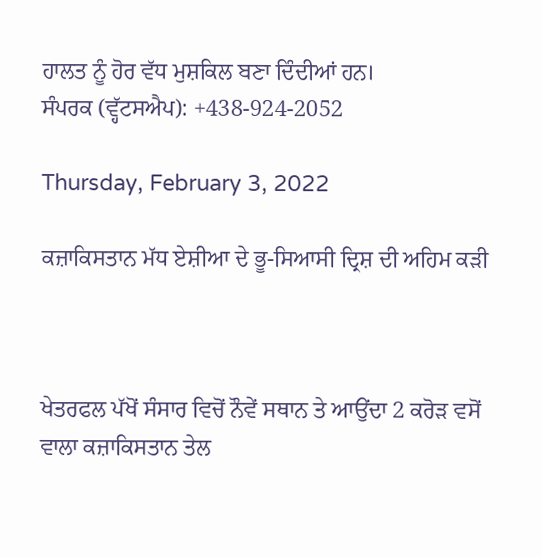ਹਾਲਤ ਨੂੰ ਹੋਰ ਵੱਧ ਮੁਸ਼ਕਿਲ ਬਣਾ ਦਿੰਦੀਆਂ ਹਨ।
ਸੰਪਰਕ (ਵ੍ਹੱਟਸਐਪ): +438-924-2052

Thursday, February 3, 2022

ਕਜ਼ਾਕਿਸਤਾਨ ਮੱਧ ਏਸ਼ੀਆ ਦੇ ਭੂ-ਸਿਆਸੀ ਦ੍ਰਿਸ਼ ਦੀ ਅਹਿਮ ਕੜੀ



ਖੇਤਰਫਲ ਪੱਖੋਂ ਸੰਸਾਰ ਵਿਚੋਂ ਨੌਵੇਂ ਸਥਾਨ ਤੇ ਆਉਂਦਾ 2 ਕਰੋੜ ਵਸੋਂ ਵਾਲਾ ਕਜ਼ਾਕਿਸਤਾਨ ਤੇਲ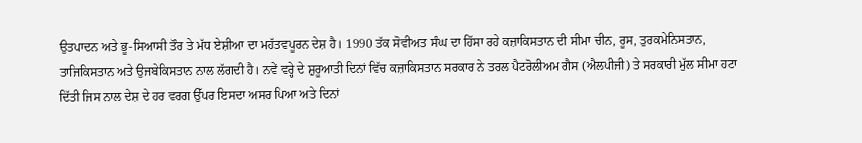ਉਤਪਾਦਨ ਅਤੇ ਭੂ-ਸਿਆਸੀ ਤੌਰ ਤੇ ਮੱਧ ਏਸ਼ੀਆ ਦਾ ਮਹੱਤਵਪੂਰਨ ਦੇਸ਼ ਹੈ। 1990 ਤੱਕ ਸੋਵੀਅਤ ਸੰਘ ਦਾ ਹਿੱਸਾ ਰਹੇ ਕਜ਼ਾਕਿਸਤਾਨ ਦੀ ਸੀਮਾ ਚੀਨ, ਰੂਸ, ਤੁਰਕਮੇਨਿਸਤਾਨ, ਤਾਜਿਕਿਸਤਾਨ ਅਤੇ ਉਜਬੇਕਿਸਤਾਨ ਨਾਲ ਲੱਗਦੀ ਹੈ। ਨਵੇਂ ਵਰ੍ਹੇ ਦੇ ਸ਼ੁਰੂਆਤੀ ਦਿਨਾਂ ਵਿੱਚ ਕਜ਼ਾਕਿਸਤਾਨ ਸਰਕਾਰ ਨੇ ਤਰਲ ਪੈਟਰੋਲੀਅਮ ਗੈਸ (ਐਲਪੀਜੀ) ਤੇ ਸਰਕਾਰੀ ਮੁੱਲ ਸੀਮਾ ਹਟਾ ਦਿੱਤੀ ਜਿਸ ਨਾਲ ਦੇਸ਼ ਦੇ ਹਰ ਵਰਗ ਉੱਪਰ ਇਸਦਾ ਅਸਰ ਪਿਆ ਅਤੇ ਦਿਨਾਂ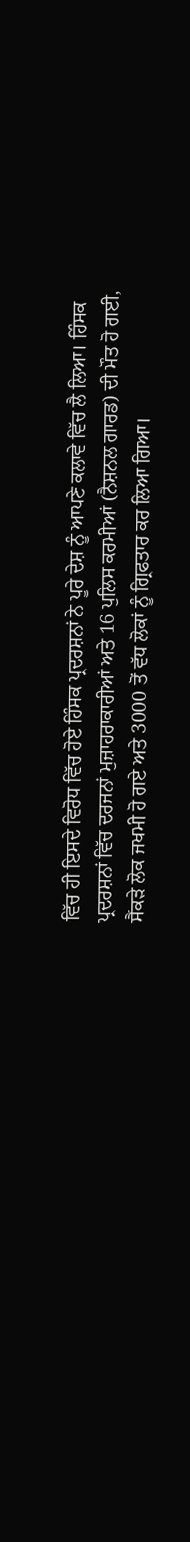ਵਿੱਚ ਹੀ ਇਸਦੇ ਵਿਰੋਧ ਵਿੱਚ ਹੋਏ ਹਿੰਸਕ ਪ੍ਰਦਰਸ਼ਨਾਂ ਨੇ ਪੂਰੇ ਦੇਸ਼ ਨੂੰ ਆਪਣੇ ਕਲਾਵੇ ਵਿੱਚ ਲੈ ਲਿਆ। ਹਿੰਸਕ ਪ੍ਰਦਰਸ਼ਨਾਂ ਵਿੱਚ ਦਰਜਨਾਂ ਮੁਜ਼ਾਹਰਾਕਾਰੀਆਂ ਅਤੇ 16 ਪੁਲਿਸ ਕਰਮੀਆਂ (ਨੈਸ਼ਨਲ ਗਾਰਡ) ਦੀ ਮੌਤ ਹੋ ਗਈ, ਸੈਂਕੜੇ ਲੋਕ ਜਖਮੀ ਹੋ ਗਏ ਅਤੇ 3000 ਤੋਂ ਵੱਧ ਲੋਕਾਂ ਨੂੰ ਗ੍ਰਿਫਤਾਰ ਕਰ ਲਿਆ ਗਿਆ।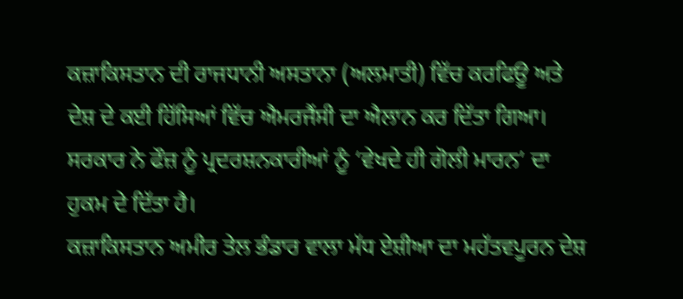ਕਜ਼ਾਕਿਸਤਾਨ ਦੀ ਰਾਜਧਾਨੀ ਅਸਤਾਨਾ (ਅਲਮਾਤੀ) ਵਿੱਚ ਕਰਫਿਊ ਅਤੇ ਦੇਸ਼ ਦੇ ਕਈ ਹਿੱਸਿਆਂ ਵਿੱਚ ਐਮਰਜੈਂਸੀ ਦਾ ਐਲਾਨ ਕਰ ਦਿੱਤਾ ਗਿਆ। ਸਰਕਾਰ ਨੇ ਫੌਜ਼ ਨੂੰ ਪ੍ਰਦਰਸ਼ਨਕਾਰੀਆਂ ਨੂੰ ‘ਵੇਖਦੇ ਹੀ ਗੋਲੀ ਮਾਰਨ’ ਦਾ ਹੁਕਮ ਦੇ ਦਿੱਤਾ ਹੈ।
ਕਜ਼ਾਕਿਸਤਾਨ ਅਮੀਰ ਤੇਲ ਭੰਡਾਰ ਵਾਲਾ ਮੱਧ ਏਸ਼ੀਆ ਦਾ ਮਹੱਤਵਪੂਰਨ ਦੇਸ਼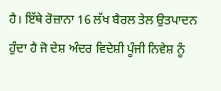ਹੈ। ਇੱਥੇ ਰੋਜ਼ਾਨਾ 16 ਲੱਖ ਬੈਰਲ ਤੇਲ ਉਤਪਾਦਨ ਹੁੰਦਾ ਹੈ ਜੋ ਦੇਸ਼ ਅੰਦਰ ਵਿਦੇਸ਼ੀ ਪੂੰਜੀ ਨਿਵੇਸ਼ ਨੂੰ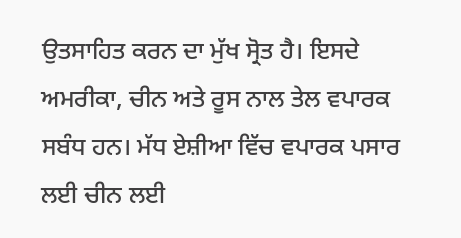ਉਤਸਾਹਿਤ ਕਰਨ ਦਾ ਮੁੱਖ ਸ੍ਰੋਤ ਹੈ। ਇਸਦੇ ਅਮਰੀਕਾ, ਚੀਨ ਅਤੇ ਰੂਸ ਨਾਲ ਤੇਲ ਵਪਾਰਕ ਸਬੰਧ ਹਨ। ਮੱਧ ਏਸ਼ੀਆ ਵਿੱਚ ਵਪਾਰਕ ਪਸਾਰ ਲਈ ਚੀਨ ਲਈ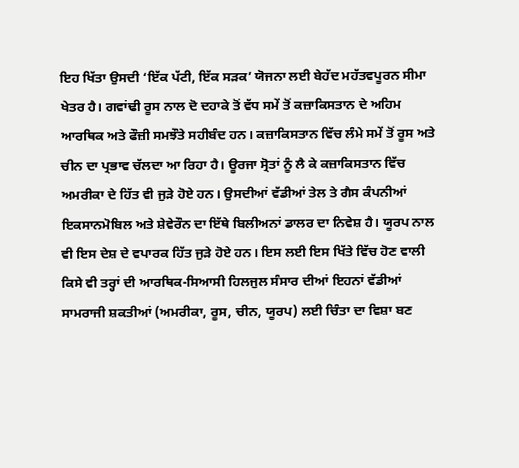ਇਹ ਖਿੱਤਾ ਉਸਦੀ ‘ਇੱਕ ਪੱਟੀ, ਇੱਕ ਸੜਕ’ ਯੋਜਨਾ ਲਈ ਬੇਹੱਦ ਮਹੱਤਵਪੂਰਨ ਸੀਮਾ ਖੇਤਰ ਹੈ। ਗਵਾਂਢੀ ਰੂਸ ਨਾਲ ਦੋ ਦਹਾਕੇ ਤੋਂ ਵੱਧ ਸਮੇਂ ਤੋਂ ਕਜ਼ਾਕਿਸਤਾਨ ਦੇ ਅਹਿਮ ਆਰਥਿਕ ਅਤੇ ਫੌਜ਼ੀ ਸਮਝੌਤੇ ਸਹੀਬੰਦ ਹਨ। ਕਜ਼ਾਕਿਸਤਾਨ ਵਿੱਚ ਲੰਮੇ ਸਮੇਂ ਤੋਂ ਰੂਸ ਅਤੇ ਚੀਨ ਦਾ ਪ੍ਰਭਾਵ ਚੱਲਦਾ ਆ ਰਿਹਾ ਹੈ। ਊਰਜਾ ਸ੍ਰੋਤਾਂ ਨੂੰ ਲੈ ਕੇ ਕਜ਼ਾਕਿਸਤਾਨ ਵਿੱਚ ਅਮਰੀਕਾ ਦੇ ਹਿੱਤ ਵੀ ਜੁੜੇ ਹੋਏ ਹਨ। ਉਸਦੀਆਂ ਵੱਡੀਆਂ ਤੇਲ ਤੇ ਗੈਸ ਕੰਪਨੀਆਂ ਇਕਸਾਨਮੋਬਿਲ ਅਤੇ ਸ਼ੇਵੇਰੌਨ ਦਾ ਇੱਥੇ ਬਿਲੀਅਨਾਂ ਡਾਲਰ ਦਾ ਨਿਵੇਸ਼ ਹੈ। ਯੂਰਪ ਨਾਲ ਵੀ ਇਸ ਦੇਸ਼ ਦੇ ਵਪਾਰਕ ਹਿੱਤ ਜੁੜੇ ਹੋਏ ਹਨ। ਇਸ ਲਈ ਇਸ ਖਿੱਤੇ ਵਿੱਚ ਹੋਣ ਵਾਲੀ ਕਿਸੇ ਵੀ ਤਰ੍ਹਾਂ ਦੀ ਆਰਥਿਕ-ਸਿਆਸੀ ਹਿਲਜੁਲ ਸੰਸਾਰ ਦੀਆਂ ਇਹਨਾਂ ਵੱਡੀਆਂ ਸਾਮਰਾਜੀ ਸ਼ਕਤੀਆਂ (ਅਮਰੀਕਾ, ਰੂਸ, ਚੀਨ, ਯੂਰਪ) ਲਈ ਚਿੰਤਾ ਦਾ ਵਿਸ਼ਾ ਬਣ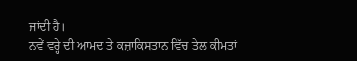ਜਾਂਦੀ ਹੈ।
ਨਵੇਂ ਵਰ੍ਹੇ ਦੀ ਆਮਦ ਤੇ ਕਜ਼ਾਕਿਸਤਾਨ ਵਿੱਚ ਤੇਲ ਕੀਮਤਾਂ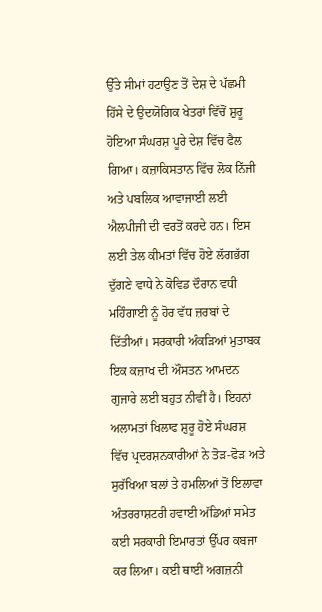ਉੱਤੇ ਸੀਮਾਂ ਹਟਾਉਣ ਤੋਂ ਦੇਸ਼ ਦੇ ਪੱਛਮੀ ਹਿੱਸੇ ਦੇ ਉਦਯੋਗਿਕ ਖੇਤਰਾਂ ਵਿੱਚੋਂ ਸ਼ੁਰੂ ਹੋਇਆ ਸੰਘਰਸ਼ ਪੂਰੇ ਦੇਸ਼ ਵਿੱਚ ਫੈਲ ਗਿਆ। ਕਜ਼ਾਕਿਸਤਾਨ ਵਿੱਚ ਲੋਕ ਨਿੱਜੀ ਅਤੇ ਪਬਲਿਕ ਆਵਾਜਾਈ ਲਈ ਐਲਪੀਜੀ ਦੀ ਵਰਤੋਂ ਕਰਦੇ ਹਨ। ਇਸ ਲਈ ਤੇਲ ਕੀਮਤਾਂ ਵਿੱਚ ਹੋਏ ਲੱਗਭੱਗ ਦੁੱਗਣੇ ਵਾਧੇ ਨੇ ਕੋਵਿਡ ਦੌਰਾਨ ਵਧੀ ਮਹਿੰਗਾਈ ਨੂੰ ਹੋਰ ਵੱਧ ਜ਼ਰਬਾਂ ਦੇ ਦਿੱਤੀਆਂ। ਸਰਕਾਰੀ ਅੰਕੜਿਆਂ ਮੁਤਾਬਕ ਇਕ ਕਜ਼ਾਖ ਦੀ ਔਸਤਨ ਆਮਦਨ ਗੁਜਾਰੇ ਲਈ ਬਹੁਤ ਨੀਵੀਂ ਹੈ। ਇਹਨਾਂ ਅਲਾਮਤਾਂ ਖਿਲਾਫ ਸ਼ੁਰੂ ਹੋਏ ਸੰਘਰਸ਼ ਵਿੱਚ ਪ੍ਰਦਰਸ਼ਨਕਾਰੀਆਂ ਨੇ ਤੋੜ-ਫੋੜ ਅਤੇ ਸੁਰੱਖਿਆ ਬਲਾਂ ਤੇ ਹਮਲਿਆਂ ਤੋਂ ਇਲਾਵਾ ਅੰਤਰਰਾਸ਼ਟਰੀ ਹਵਾਈ ਅੱਡਿਆਂ ਸਮੇਤ ਕਈ ਸਰਕਾਰੀ ਇਮਾਰਤਾਂ ਉੱਪਰ ਕਬਜਾ ਕਰ ਲਿਆ। ਕਈ ਥਾਈਂ ਅਗਜ਼ਨੀ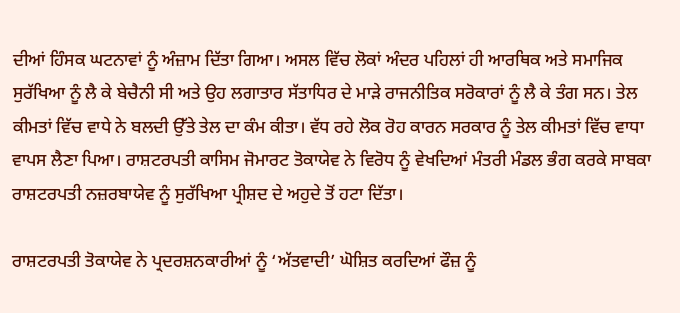ਦੀਆਂ ਹਿੰਸਕ ਘਟਨਾਵਾਂ ਨੂੰ ਅੰਜ਼ਾਮ ਦਿੱਤਾ ਗਿਆ। ਅਸਲ ਵਿੱਚ ਲੋਕਾਂ ਅੰਦਰ ਪਹਿਲਾਂ ਹੀ ਆਰਥਿਕ ਅਤੇ ਸਮਾਜਿਕ ਸੁਰੱਖਿਆ ਨੂੰ ਲੈ ਕੇ ਬੇਚੈਨੀ ਸੀ ਅਤੇ ਉਹ ਲਗਾਤਾਰ ਸੱਤਾਧਿਰ ਦੇ ਮਾੜੇ ਰਾਜਨੀਤਿਕ ਸਰੋਕਾਰਾਂ ਨੂੰ ਲੈ ਕੇ ਤੰਗ ਸਨ। ਤੇਲ ਕੀਮਤਾਂ ਵਿੱਚ ਵਾਧੇ ਨੇ ਬਲਦੀ ਉੱਤੇ ਤੇਲ ਦਾ ਕੰਮ ਕੀਤਾ। ਵੱਧ ਰਹੇ ਲੋਕ ਰੋਹ ਕਾਰਨ ਸਰਕਾਰ ਨੂੰ ਤੇਲ ਕੀਮਤਾਂ ਵਿੱਚ ਵਾਧਾ ਵਾਪਸ ਲੈਣਾ ਪਿਆ। ਰਾਸ਼ਟਰਪਤੀ ਕਾਸਿਮ ਜੋਮਾਰਟ ਤੋਕਾਯੇਵ ਨੇ ਵਿਰੋਧ ਨੂੰ ਵੇਖਦਿਆਂ ਮੰਤਰੀ ਮੰਡਲ ਭੰਗ ਕਰਕੇ ਸਾਬਕਾ ਰਾਸ਼ਟਰਪਤੀ ਨਜ਼ਰਬਾਯੇਵ ਨੂੰ ਸੁਰੱਖਿਆ ਪ੍ਰੀਸ਼ਦ ਦੇ ਅਹੁਦੇ ਤੋਂ ਹਟਾ ਦਿੱਤਾ।

ਰਾਸ਼ਟਰਪਤੀ ਤੋਕਾਯੇਵ ਨੇ ਪ੍ਰਦਰਸ਼ਨਕਾਰੀਆਂ ਨੂੰ ‘ਅੱਤਵਾਦੀ’ ਘੋਸ਼ਿਤ ਕਰਦਿਆਂ ਫੌਜ਼ ਨੂੰ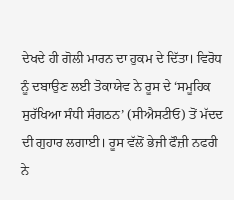ਦੇਖਦੇ ਹੀ ਗੋਲੀ ਮਾਰਨ ਦਾ ਹੁਕਮ ਦੇ ਦਿੱਤਾ। ਵਿਰੋਧ ਨੂੰ ਦਬਾਉਣ ਲਈ ਤੋਕਾਯੇਵ ਨੇ ਰੂਸ ਦੇ ‘ਸਮੂਹਿਕ ਸੁਰੱਖਿਆ ਸੰਧੀ ਸੰਗਠਨ’ (ਸੀਐਸਟੀਓ) ਤੋਂ ਮੱਦਦ ਦੀ ਗੁਹਾਰ ਲਗਾਈ। ਰੂਸ ਵੱਲੋਂ ਭੇਜੀ ਫੌਜ਼ੀ ਨਫਰੀ ਨੇ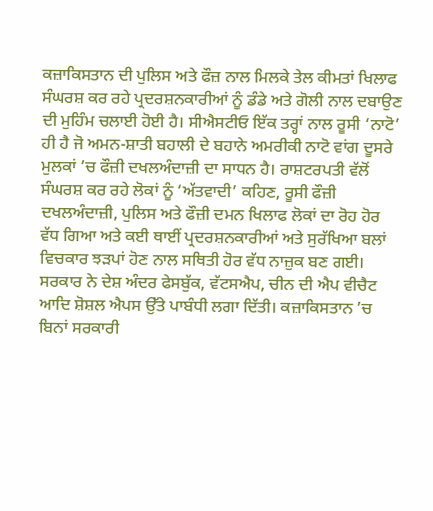ਕਜ਼ਾਕਿਸਤਾਨ ਦੀ ਪੁਲਿਸ ਅਤੇ ਫੌਜ਼ ਨਾਲ ਮਿਲਕੇ ਤੇਲ ਕੀਮਤਾਂ ਖਿਲਾਫ ਸੰਘਰਸ਼ ਕਰ ਰਹੇ ਪ੍ਰਦਰਸ਼ਨਕਾਰੀਆਂ ਨੂੰ ਡੰਡੇ ਅਤੇ ਗੋਲੀ ਨਾਲ ਦਬਾਉਣ ਦੀ ਮੁਹਿੰਮ ਚਲਾਈ ਹੋਈ ਹੈ। ਸੀਐਸਟੀਓ ਇੱਕ ਤਰ੍ਹਾਂ ਨਾਲ ਰੂਸੀ ‘ਨਾਟੋ’ ਹੀ ਹੈ ਜੋ ਅਮਨ-ਸ਼ਾਤੀ ਬਹਾਲੀ ਦੇ ਬਹਾਨੇ ਅਮਰੀਕੀ ਨਾਟੋ ਵਾਂਗ ਦੂਸਰੇ ਮੁਲਕਾਂ ’ਚ ਫੌਜ਼ੀ ਦਖਲਅੰਦਾਜ਼ੀ ਦਾ ਸਾਧਨ ਹੈ। ਰਾਸ਼ਟਰਪਤੀ ਵੱਲੋਂ ਸੰਘਰਸ਼ ਕਰ ਰਹੇ ਲੋਕਾਂ ਨੂੰ ‘ਅੱਤਵਾਦੀ’ ਕਹਿਣ, ਰੂਸੀ ਫੌਜ਼ੀ ਦਖਲਅੰਦਾਜ਼ੀ, ਪੁਲਿਸ ਅਤੇ ਫੌਜ਼ੀ ਦਮਨ ਖਿਲਾਫ ਲੋਕਾਂ ਦਾ ਰੋਹ ਹੋਰ ਵੱਧ ਗਿਆ ਅਤੇ ਕਈ ਥਾਈਂ ਪ੍ਰਦਰਸ਼ਨਕਾਰੀਆਂ ਅਤੇ ਸੁਰੱਖਿਆ ਬਲਾਂ ਵਿਚਕਾਰ ਝੜਪਾਂ ਹੋਣ ਨਾਲ ਸਥਿਤੀ ਹੋਰ ਵੱਧ ਨਾਜ਼ੁਕ ਬਣ ਗਈ। ਸਰਕਾਰ ਨੇ ਦੇਸ਼ ਅੰਦਰ ਫੇਸਬੁੱਕ, ਵੱਟਸਐਪ, ਚੀਨ ਦੀ ਐਪ ਵੀਚੈਟ ਆਦਿ ਸ਼ੋਸ਼ਲ ਐਪਸ ਉੱਤੇ ਪਾਬੰਧੀ ਲਗਾ ਦਿੱਤੀ। ਕਜ਼ਾਕਿਸਤਾਨ ’ਚ ਬਿਨਾਂ ਸਰਕਾਰੀ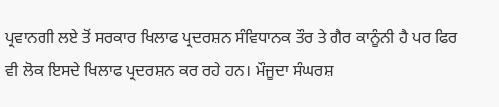ਪ੍ਰਵਾਨਗੀ ਲਏ ਤੋਂ ਸਰਕਾਰ ਖਿਲਾਫ ਪ੍ਰਦਰਸ਼ਨ ਸੰਵਿਧਾਨਕ ਤੌਰ ਤੇ ਗੈਰ ਕਾਨੂੰਨੀ ਹੈ ਪਰ ਫਿਰ ਵੀ ਲੋਕ ਇਸਦੇ ਖਿਲਾਫ ਪ੍ਰਦਰਸ਼ਨ ਕਰ ਰਹੇ ਹਨ। ਮੌਜੂਦਾ ਸੰਘਰਸ਼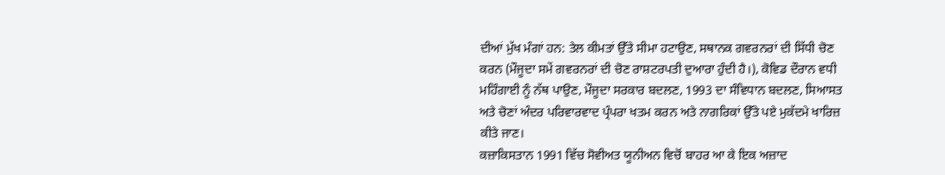ਦੀਆਂ ਮੁੱਖ ਮੰਗਾਂ ਹਨ: ਤੇਲ ਕੀਮਤਾਂ ਉੱਤੇ ਸੀਮਾ ਹਟਾਉਣ, ਸਥਾਨਕ ਗਵਰਨਰਾਂ ਦੀ ਸਿੱਧੀ ਚੋਣ ਕਰਨ (ਮੌਜੂਦਾ ਸਮੇਂ ਗਵਰਨਰਾਂ ਦੀ ਚੋਣ ਰਾਸ਼ਟਰਪਤੀ ਦੁਆਰਾ ਹੁੰਦੀ ਹੈ।), ਕੋਵਿਡ ਦੌਰਾਨ ਵਧੀ ਮਹਿੰਗਾਈ ਨੂੰ ਨੱਥ ਪਾਉਣ, ਮੌਜੂਦਾ ਸਰਕਾਰ ਬਦਲਣ, 1993 ਦਾ ਸੰਵਿਧਾਨ ਬਦਲਣ, ਸਿਆਸਤ ਅਤੇ ਚੋਣਾਂ ਅੰਦਰ ਪਰਿਵਾਰਵਾਦ ਪ੍ਰੰਪਰਾ ਖਤਮ ਕਰਨ ਅਤੇ ਨਾਗਰਿਕਾਂ ਉੱਤੇ ਪਏ ਮੁਕੱਦਮੇ ਖਾਰਿਜ਼ ਕੀਤੇ ਜਾਣ।
ਕਜ਼ਾਕਿਸਤਾਨ 1991 ਵਿੱਚ ਸੋਵੀਅਤ ਯੂਨੀਅਨ ਵਿਚੋਂ ਬਾਹਰ ਆ ਕੇ ਇਕ ਅਜ਼ਾਦ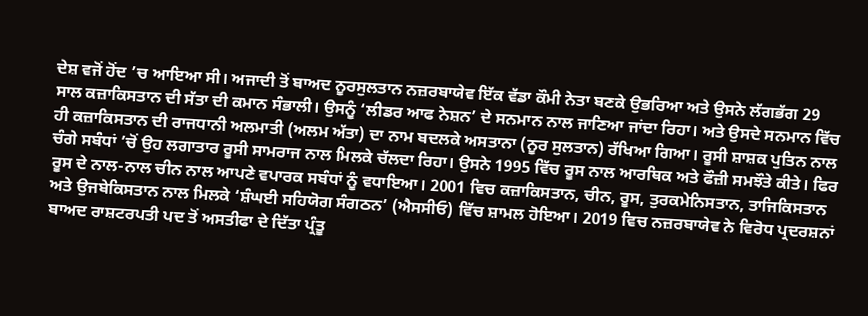ਦੇਸ਼ ਵਜੋਂ ਹੋਂਦ ’ਚ ਆਇਆ ਸੀ। ਅਜਾਦੀ ਤੋਂ ਬਾਅਦ ਨੂਰਸੁਲਤਾਨ ਨਜ਼ਰਬਾਯੇਵ ਇੱਕ ਵੱਡਾ ਕੌਮੀ ਨੇਤਾ ਬਣਕੇ ਉਭਰਿਆ ਅਤੇ ਉਸਨੇ ਲੱਗਭੱਗ 29 ਸਾਲ ਕਜ਼ਾਕਿਸਤਾਨ ਦੀ ਸੱਤਾ ਦੀ ਕਮਾਨ ਸੰਭਾਲੀ। ਉਸਨੂੰ ‘ਲੀਡਰ ਆਫ ਨੇਸ਼ਨ’ ਦੇ ਸਨਮਾਨ ਨਾਲ ਜਾਣਿਆ ਜਾਂਦਾ ਰਿਹਾ। ਅਤੇ ਉਸਦੇ ਸਨਮਾਨ ਵਿੱਚ ਹੀ ਕਜ਼ਾਕਿਸਤਾਨ ਦੀ ਰਾਜਧਾਨੀ ਅਲਮਾਤੀ (ਅਲਮ ਅੱਤਾ) ਦਾ ਨਾਮ ਬਦਲਕੇ ਅਸਤਾਨਾ (ਨੂਰ ਸੁਲਤਾਨ) ਰੱਖਿਆ ਗਿਆ। ਰੂਸੀ ਸ਼ਾਸ਼ਕ ਪੁਤਿਨ ਨਾਲ ਚੰਗੇ ਸਬੰਧਾਂ ’ਚੋਂ ਉਹ ਲਗਾਤਾਰ ਰੂਸੀ ਸਾਮਰਾਜ ਨਾਲ ਮਿਲਕੇ ਚੱਲਦਾ ਰਿਹਾ। ਉਸਨੇ 1995 ਵਿੱਚ ਰੂਸ ਨਾਲ ਆਰਥਿਕ ਅਤੇ ਫੌਜ਼ੀ ਸਮਝੌਤੇ ਕੀਤੇ। ਫਿਰ ਰੂਸ ਦੇ ਨਾਲ-ਨਾਲ ਚੀਨ ਨਾਲ ਆਪਣੇ ਵਪਾਰਕ ਸਬੰਧਾਂ ਨੂੰ ਵਧਾਇਆ। 2001 ਵਿਚ ਕਜ਼ਾਕਿਸਤਾਨ, ਚੀਨ, ਰੂਸ, ਤੁਰਕਮੇਨਿਸਤਾਨ, ਤਾਜਿਕਿਸਤਾਨ ਅਤੇ ਉਜਬੇਕਿਸਤਾਨ ਨਾਲ ਮਿਲਕੇ ‘ਸ਼ੰਘਈ ਸਹਿਯੋਗ ਸੰਗਠਨ’ (ਐਸਸੀਓ) ਵਿੱਚ ਸ਼ਾਮਲ ਹੋਇਆ। 2019 ਵਿਚ ਨਜ਼ਰਬਾਯੇਵ ਨੇ ਵਿਰੋਧ ਪ੍ਰਦਰਸ਼ਨਾਂ ਬਾਅਦ ਰਾਸ਼ਟਰਪਤੀ ਪਦ ਤੋਂ ਅਸਤੀਫਾ ਦੇ ਦਿੱਤਾ ਪ੍ਰੰਤੂ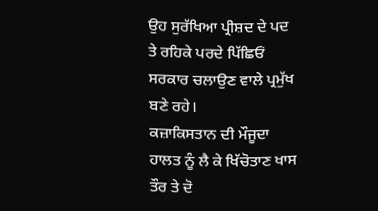ਉਹ ਸੁਰੱਖਿਆ ਪ੍ਰੀਸ਼ਦ ਦੇ ਪਦ ਤੇ ਰਹਿਕੇ ਪਰਦੇ ਪਿੱਛਿਓਂ ਸਰਕਾਰ ਚਲਾਉਣ ਵਾਲੇ ਪ੍ਰਮੁੱਖ ਬਣੇ ਰਹੇ।
ਕਜ਼ਾਕਿਸਤਾਨ ਦੀ ਮੌਜੂਦਾ ਹਾਲਤ ਨੂੰ ਲੈ ਕੇ ਖਿੱਚੋਤਾਣ ਖਾਸ ਤੌਰ ਤੇ ਦੋ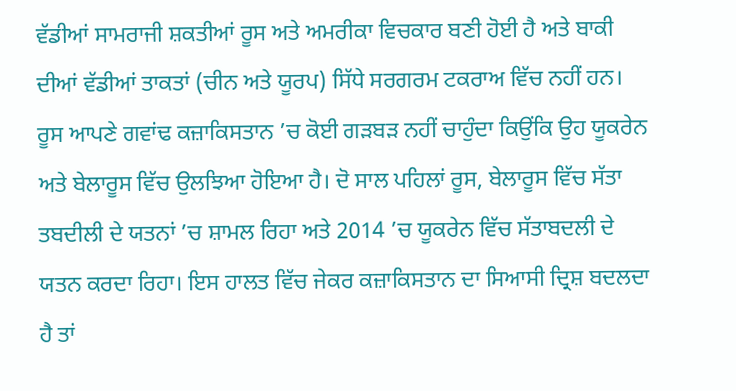ਵੱਡੀਆਂ ਸਾਮਰਾਜੀ ਸ਼ਕਤੀਆਂ ਰੂਸ ਅਤੇ ਅਮਰੀਕਾ ਵਿਚਕਾਰ ਬਣੀ ਹੋਈ ਹੈ ਅਤੇ ਬਾਕੀ ਦੀਆਂ ਵੱਡੀਆਂ ਤਾਕਤਾਂ (ਚੀਨ ਅਤੇ ਯੂਰਪ) ਸਿੱਧੇ ਸਰਗਰਮ ਟਕਰਾਅ ਵਿੱਚ ਨਹੀਂ ਹਨ। ਰੂਸ ਆਪਣੇ ਗਵਾਂਢ ਕਜ਼ਾਕਿਸਤਾਨ ’ਚ ਕੋਈ ਗੜਬੜ ਨਹੀਂ ਚਾਹੁੰਦਾ ਕਿਉਂਕਿ ਉਹ ਯੂਕਰੇਨ ਅਤੇ ਬੇਲਾਰੂਸ ਵਿੱਚ ਉਲਝਿਆ ਹੋਇਆ ਹੈ। ਦੋ ਸਾਲ ਪਹਿਲਾਂ ਰੂਸ, ਬੇਲਾਰੂਸ ਵਿੱਚ ਸੱਤਾ ਤਬਦੀਲੀ ਦੇ ਯਤਨਾਂ ’ਚ ਸ਼ਾਮਲ ਰਿਹਾ ਅਤੇ 2014 ’ਚ ਯੂਕਰੇਨ ਵਿੱਚ ਸੱਤਾਬਦਲੀ ਦੇ ਯਤਨ ਕਰਦਾ ਰਿਹਾ। ਇਸ ਹਾਲਤ ਵਿੱਚ ਜੇਕਰ ਕਜ਼ਾਕਿਸਤਾਨ ਦਾ ਸਿਆਸੀ ਦ੍ਰਿਸ਼ ਬਦਲਦਾ ਹੈ ਤਾਂ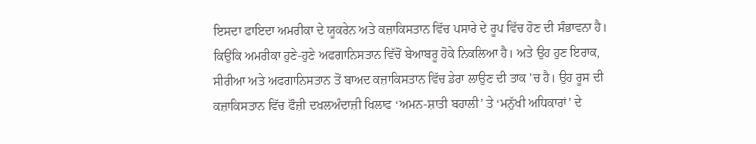ਇਸਦਾ ਫਾਇਦਾ ਅਮਰੀਕਾ ਦੇ ਯੂਕਰੇਨ ਅਤੇ ਕਜ਼ਾਕਿਸਤਾਨ ਵਿੱਚ ਪਸਾਰੇ ਦੇ ਰੂਪ ਵਿੱਚ ਹੋਣ ਦੀ ਸੰਭਾਵਨਾ ਹੈ। ਕਿਉਂਕਿ ਅਮਰੀਕਾ ਹੁਣੇ-ਹੁਣੇ ਅਫਗਾਨਿਸਤਾਨ ਵਿੱਚੋਂ ਬੇਆਬਰੂ ਹੋਕੇ ਨਿਕਲਿਆ ਹੈ। ਅਤੇ ਉਹ ਹੁਣ ਇਰਾਕ, ਸੀਰੀਆ ਅਤੇ ਅਫਗਾਨਿਸਤਾਨ ਤੋਂ ਬਾਅਦ ਕਜ਼ਾਕਿਸਤਾਨ ਵਿੱਚ ਡੇਰਾ ਲਾਉਣ ਦੀ ਤਾਕ ’ਚ ਹੈ। ਉਹ ਰੂਸ ਦੀ ਕਜ਼ਾਕਿਸਤਾਨ ਵਿੱਚ ਫੌਜ਼ੀ ਦਖਲਅੰਦਾਜ਼ੀ ਖਿਲਾਫ ‘ਅਮਨ-ਸ਼ਾਤੀ ਬਹਾਲੀ’ ਤੇ ‘ਮਨੁੱਖੀ ਅਧਿਕਾਰਾਂ’ ਦੇ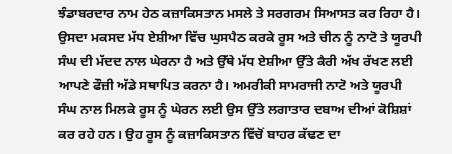ਝੰਡਾਬਰਦਾਰ ਨਾਮ ਹੇਠ ਕਜ਼ਾਕਿਸਤਾਨ ਮਸਲੇ ਤੇ ਸਰਗਰਮ ਸਿਆਸਤ ਕਰ ਰਿਹਾ ਹੈ। ਉਸਦਾ ਮਕਸਦ ਮੱਧ ਏਸ਼ੀਆ ਵਿੱਚ ਘੁਸਪੈਠ ਕਰਕੇ ਰੂਸ ਅਤੇ ਚੀਨ ਨੂੰ ਨਾਟੋ ਤੇ ਯੂਰਪੀ ਸੰਘ ਦੀ ਮੱਦਦ ਨਾਲ ਘੇਰਨਾ ਹੈ ਅਤੇ ਉੱਥੇ ਮੱਧ ਏਸ਼ੀਆ ਉੱਤੇ ਕੈਰੀ ਅੱਖ ਰੱਖਣ ਲਈ ਆਪਣੇ ਫੌਜ਼ੀ ਅੱਡੇ ਸਥਾਪਿਤ ਕਰਨਾ ਹੈ। ਅਮਰੀਕੀ ਸਾਮਰਾਜੀ ਨਾਟੋ ਅਤੇ ਯੂਰਪੀ ਸੰਘ ਨਾਲ ਮਿਲਕੇ ਰੂਸ ਨੂੰ ਘੇਰਨ ਲਈ ਉਸ ਉੱਤੇ ਲਗਾਤਾਰ ਦਬਾਅ ਦੀਆਂ ਕੋਸ਼ਿਸ਼ਾਂ ਕਰ ਰਹੇ ਹਨ। ਉਹ ਰੂਸ ਨੂੰ ਕਜ਼ਾਕਿਸਤਾਨ ਵਿੱਚੋਂ ਬਾਹਰ ਕੱਢਣ ਦਾ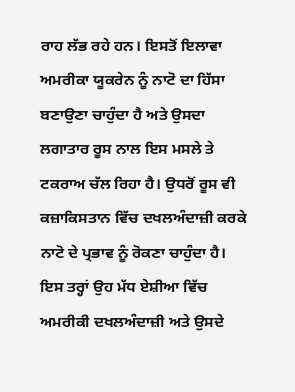ਰਾਹ ਲੱਭ ਰਹੇ ਹਨ। ਇਸਤੋਂ ਇਲਾਵਾ ਅਮਰੀਕਾ ਯੂਕਰੇਨ ਨੂੰ ਨਾਟੋ ਦਾ ਹਿੱਸਾ ਬਣਾਉਣਾ ਚਾਹੁੰਦਾ ਹੈ ਅਤੇ ਉਸਦਾ ਲਗਾਤਾਰ ਰੂਸ ਨਾਲ ਇਸ ਮਸਲੇ ਤੇ ਟਕਰਾਅ ਚੱਲ ਰਿਹਾ ਹੈ। ਉਧਰੋਂ ਰੂਸ ਵੀ ਕਜ਼ਾਕਿਸਤਾਨ ਵਿੱਚ ਦਖਲਅੰਦਾਜ਼ੀ ਕਰਕੇ ਨਾਟੋ ਦੇ ਪ੍ਰਭਾਵ ਨੂੰ ਰੋਕਣਾ ਚਾਹੁੰਦਾ ਹੈ। ਇਸ ਤਰ੍ਹਾਂ ਉਹ ਮੱਧ ਏਸ਼ੀਆ ਵਿੱਚ ਅਮਰੀਕੀ ਦਖਲਅੰਦਾਜ਼ੀ ਅਤੇ ਉਸਦੇ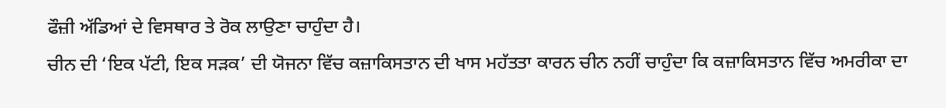ਫੌਜ਼ੀ ਅੱਡਿਆਂ ਦੇ ਵਿਸਥਾਰ ਤੇ ਰੋਕ ਲਾਉਣਾ ਚਾਹੁੰਦਾ ਹੈ।
ਚੀਨ ਦੀ ‘ਇਕ ਪੱਟੀ, ਇਕ ਸੜਕ’ ਦੀ ਯੋਜਨਾ ਵਿੱਚ ਕਜ਼ਾਕਿਸਤਾਨ ਦੀ ਖਾਸ ਮਹੱਤਤਾ ਕਾਰਨ ਚੀਨ ਨਹੀਂ ਚਾਹੁੰਦਾ ਕਿ ਕਜ਼ਾਕਿਸਤਾਨ ਵਿੱਚ ਅਮਰੀਕਾ ਦਾ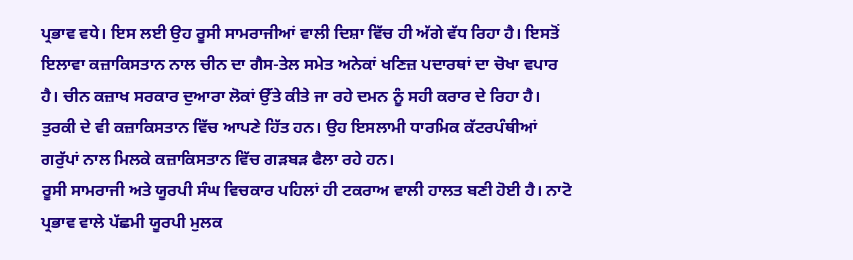ਪ੍ਰਭਾਵ ਵਧੇ। ਇਸ ਲਈ ਉਹ ਰੂਸੀ ਸਾਮਰਾਜੀਆਂ ਵਾਲੀ ਦਿਸ਼ਾ ਵਿੱਚ ਹੀ ਅੱਗੇ ਵੱਧ ਰਿਹਾ ਹੈ। ਇਸਤੋਂ ਇਲਾਵਾ ਕਜ਼ਾਕਿਸਤਾਨ ਨਾਲ ਚੀਨ ਦਾ ਗੈਸ-ਤੇਲ ਸਮੇਤ ਅਨੇਕਾਂ ਖਣਿਜ਼ ਪਦਾਰਥਾਂ ਦਾ ਚੋਖਾ ਵਪਾਰ ਹੈ। ਚੀਨ ਕਜ਼ਾਖ ਸਰਕਾਰ ਦੁਆਰਾ ਲੋਕਾਂ ਉੱਤੇ ਕੀਤੇ ਜਾ ਰਹੇ ਦਮਨ ਨੂੰ ਸਹੀ ਕਰਾਰ ਦੇ ਰਿਹਾ ਹੈ। ਤੁਰਕੀ ਦੇ ਵੀ ਕਜ਼ਾਕਿਸਤਾਨ ਵਿੱਚ ਆਪਣੇ ਹਿੱਤ ਹਨ। ਉਹ ਇਸਲਾਮੀ ਧਾਰਮਿਕ ਕੱਟਰਪੰਥੀਆਂ ਗਰੁੱਪਾਂ ਨਾਲ ਮਿਲਕੇ ਕਜ਼ਾਕਿਸਤਾਨ ਵਿੱਚ ਗੜਬੜ ਫੈਲਾ ਰਹੇ ਹਨ।
ਰੂਸੀ ਸਾਮਰਾਜੀ ਅਤੇ ਯੂਰਪੀ ਸੰਘ ਵਿਚਕਾਰ ਪਹਿਲਾਂ ਹੀ ਟਕਰਾਅ ਵਾਲੀ ਹਾਲਤ ਬਣੀ ਹੋਈ ਹੈ। ਨਾਟੋ ਪ੍ਰਭਾਵ ਵਾਲੇ ਪੱਛਮੀ ਯੂਰਪੀ ਮੁਲਕ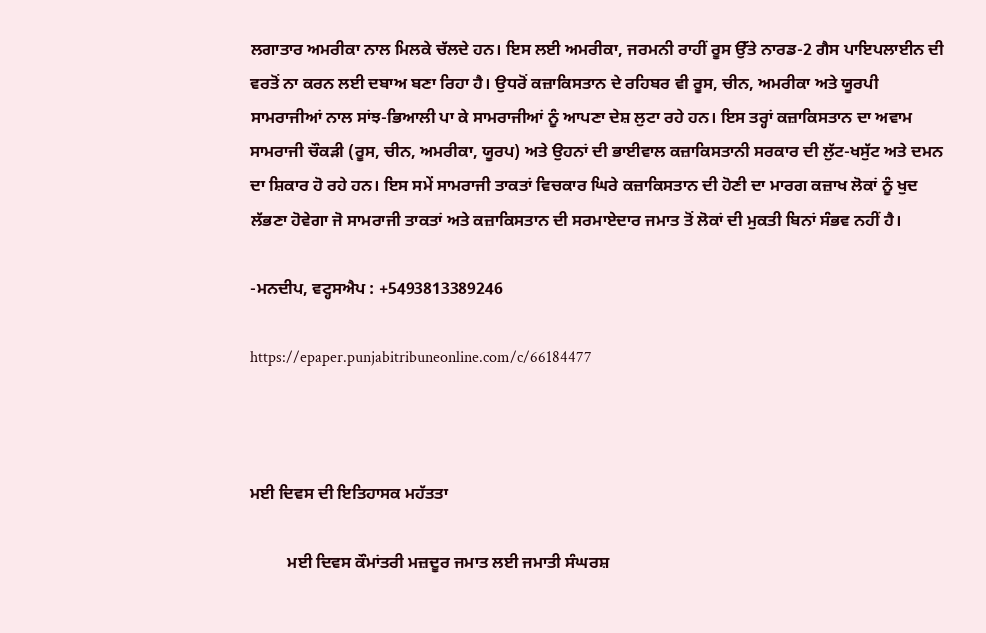ਲਗਾਤਾਰ ਅਮਰੀਕਾ ਨਾਲ ਮਿਲਕੇ ਚੱਲਦੇ ਹਨ। ਇਸ ਲਈ ਅਮਰੀਕਾ, ਜਰਮਨੀ ਰਾਹੀਂ ਰੂਸ ਉੱਤੇ ਨਾਰਡ-2 ਗੈਸ ਪਾਇਪਲਾਈਨ ਦੀ ਵਰਤੋਂ ਨਾ ਕਰਨ ਲਈ ਦਬਾਅ ਬਣਾ ਰਿਹਾ ਹੈ। ਉਧਰੋਂ ਕਜ਼ਾਕਿਸਤਾਨ ਦੇ ਰਹਿਬਰ ਵੀ ਰੂਸ, ਚੀਨ, ਅਮਰੀਕਾ ਅਤੇ ਯੂਰਪੀ ਸਾਮਰਾਜੀਆਂ ਨਾਲ ਸਾਂਝ-ਭਿਆਲੀ ਪਾ ਕੇ ਸਾਮਰਾਜੀਆਂ ਨੂੰ ਆਪਣਾ ਦੇਸ਼ ਲੁਟਾ ਰਹੇ ਹਨ। ਇਸ ਤਰ੍ਹਾਂ ਕਜ਼ਾਕਿਸਤਾਨ ਦਾ ਅਵਾਮ ਸਾਮਰਾਜੀ ਚੌਕੜੀ (ਰੂਸ, ਚੀਨ, ਅਮਰੀਕਾ, ਯੂਰਪ) ਅਤੇ ਉਹਨਾਂ ਦੀ ਭਾਈਵਾਲ ਕਜ਼ਾਕਿਸਤਾਨੀ ਸਰਕਾਰ ਦੀ ਲੁੱਟ-ਖਸੁੱਟ ਅਤੇ ਦਮਨ ਦਾ ਸ਼ਿਕਾਰ ਹੋ ਰਹੇ ਹਨ। ਇਸ ਸਮੇਂ ਸਾਮਰਾਜੀ ਤਾਕਤਾਂ ਵਿਚਕਾਰ ਘਿਰੇ ਕਜ਼ਾਕਿਸਤਾਨ ਦੀ ਹੋਣੀ ਦਾ ਮਾਰਗ ਕਜ਼ਾਖ ਲੋਕਾਂ ਨੂੰ ਖੁਦ ਲੱਭਣਾ ਹੋਵੇਗਾ ਜੋ ਸਾਮਰਾਜੀ ਤਾਕਤਾਂ ਅਤੇ ਕਜ਼ਾਕਿਸਤਾਨ ਦੀ ਸਰਮਾਏਦਾਰ ਜਮਾਤ ਤੋਂ ਲੋਕਾਂ ਦੀ ਮੁਕਤੀ ਬਿਨਾਂ ਸੰਭਵ ਨਹੀਂ ਹੈ।

-ਮਨਦੀਪ, ਵਟ੍ਹਸਐਪ : +5493813389246

https://epaper.punjabitribuneonline.com/c/66184477



ਮਈ ਦਿਵਸ ਦੀ ਇਤਿਹਾਸਕ ਮਹੱਤਤਾ

         ਮਈ ਦਿਵਸ ਕੌਮਾਂਤਰੀ ਮਜ਼ਦੂਰ ਜਮਾਤ ਲਈ ਜਮਾਤੀ ਸੰਘਰਸ਼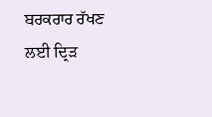ਬਰਕਰਾਰ ਰੱਖਣ ਲਈ ਦ੍ਰਿੜ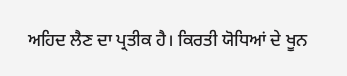ਅਹਿਦ ਲੈਣ ਦਾ ਪ੍ਰਤੀਕ ਹੈ। ਕਿਰਤੀ ਯੋਧਿਆਂ ਦੇ ਖੂਨ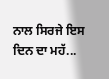ਨਾਲ ਸਿਰਜੇ ਇਸ ਦਿਨ ਦਾ ਮਹੱ...